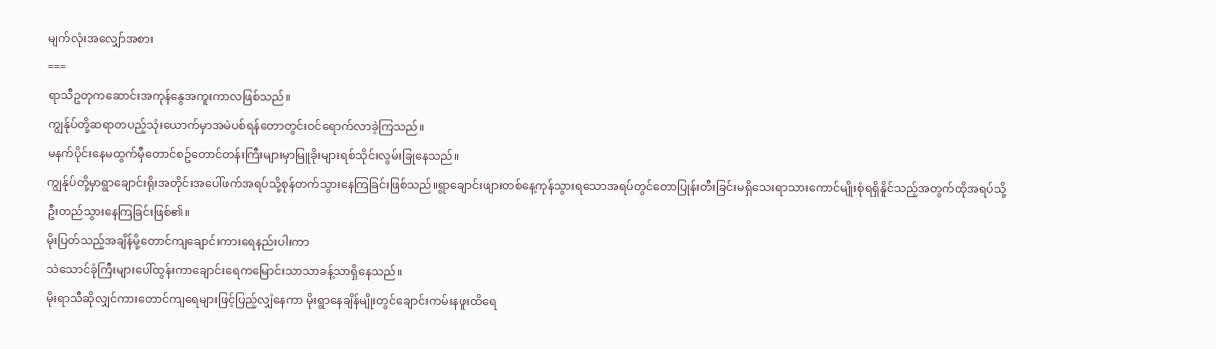မျက်လုံးအလျှော်အစား
===
ရာသီဥတုကဆောင်းအကုန်နွေအကူးကာလဖြစ်သည်။
ကျွန်ုပ်တို့ဆရာတပည့်သုံးယောက်မှာအမဲပစ်ရန်တောတွင်းဝင်ရောက်လာခဲ့ကြသည်။
မနက်ပိုင်းနေမထွက်မှီတောင်စဥ်တောင်တန်းကြီးများမှာမြူခိုးများရစ်သိုင်းလွမ်းခြုနေသည်။
ကျွန်ုပ်တို့မှာရွာချောင်းရိုးအတိုင်းအပေါ်ဖက်အရပ်သို့စုန်တက်သွားနေကြခြင်းဖြစ်သည်။ရွာချောင်းဖျားတစ်နေ့ကုန်သွားရသောအရပ်တွင်တောပြုန်းတီးခြင်းမရှိသေးရာသားကောင်မျိုးစုံရရှိနိူင်သည့်အတွက်ထိုအရပ်သို့
ဦးတည်သွားနေကြခြင်းဖြစ်၏။
မိုးပြတ်သည့်အချိန်မို့တောင်ကျချောင်းကားရေနည်းပါးကာ
သဲသောင်ခုံကြီးများပေါ်ထွန်းကာချောင်းရေကမြောင်းသာသာခန့်သာရှိနေသည်။
မိုးရာသီဆိုလျှင်ကားတောင်ကျရေများဖြင့်ပြည့်လျှံနေကာ မိုးရွာနေချိန်မျိုးတွင်ချောင်းကမ်းနဖူးထိရေ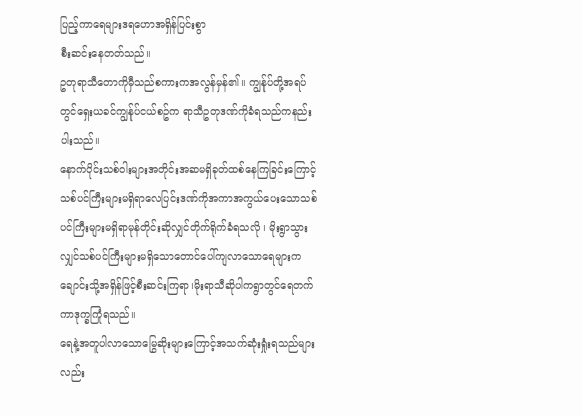ပြည့်ကာရေများဒရဟောအရှိန်ပြင်းစွာ
စီးဆင်းနေတတ်သည်။
ဥတုရာသီတောကိုမှီသည်စကားကအလွန်မှန်၏။ ကျွန်ုပ်တို့အရပ်တွင်ရှေးယခင်ကျွန်ုပ်ငယ်စဥ်က ရာသီဥတုဒဏ်ကိုခံရသည်ကနည်းပါးသည်။
နောက်ပိုင်းသစ်ဝါးများအတိုင်းအဆမရှိခုတ်ထစ်နေကြခြင်းကြောင့်သစ်ပင်ကြီးများမရှိရာလေပြင်းဒဏ်ကိုအကာအကွယ်ပေးသောသစ်ပင်ကြီးများမရှိရာမုန်တိုင်းဆိုလျှင်တိုက်ရိုက်ခံရသလို ၊ မိုးရွာသွားလျှင်သစ်ပင်ကြီးများမရှိသောတောင်ပေါ်ကျလာသောရေများကချောင်းသို့အရှိန်ဖြင့်စီးဆင်းကြရာ၊မိုးရာသီဆိုပါကရွာတွင်ရေတက်ကာဒုက္ခကြုံရသည်။
ရေနဲ့အတူပါလာသောမြွေဆိုးများကြောင့်အသက်ဆုံးရှုံးရသည်များလည်း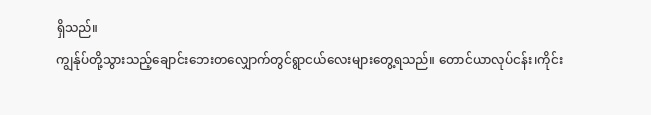ရှိသည်။
ကျွန်ုပ်တို့သွားသည့်ချောင်းဘေးတလျှောက်တွင်ရွာငယ်လေးများတွေ့ရသည်။ တောင်ယာလုပ်ငန်း၊ကိုင်း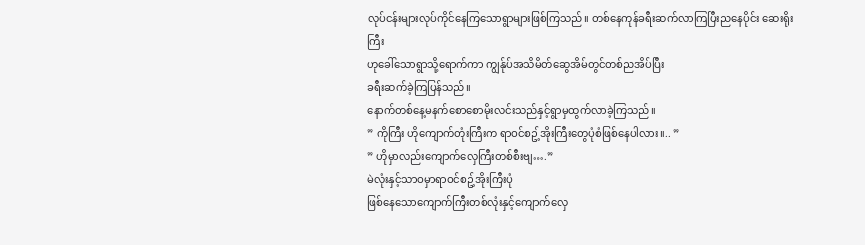လုပ်ငန်းများလုပ်ကိုင်နေကြသောရွာများဖြစ်ကြသည်။ တစ်နေကုန်ခရီးဆက်လာကြပြီးညနေပိုင်း ဆေးရိုးကြီး
ဟုခေါ်သောရွာသို့ရောက်ကာ ကျွန်ုပ်အသိမိတ်ဆွေအိမ်တွင်တစ်ညအိပ်ပြီး
ခရီးဆက်ခဲ့ကြပြန်သည်။
နောက်တစ်နေ့မနက်စောစောမိုးလင်းသည်နှင့်ရွာမှထွက်လာခဲ့ကြသည်။
” ကိုကြီး ဟိုကျောက်တုံးကြီးက ရာဝင်စဥ့်အိုးကြီးတွေပုံစံဖြစ်နေပါလား။.. ”
” ဟိုမှာလည်းကျောက်လှေကြီးတစ်စီးဗျ….”
မဲလုံးနှင့်သာဝမှာရာဝင်စဥ့်အိုးကြီးပုံ
ဖြစ်နေသောကျောက်ကြီးတစ်လုံးနှင့်ကျောက်လှေ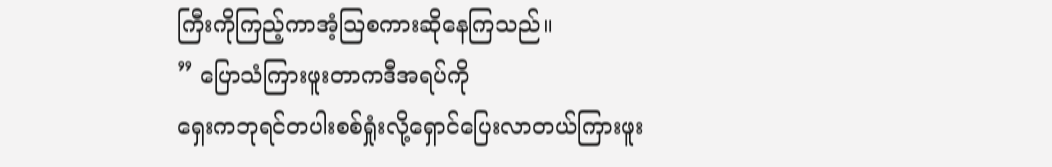ကြီးကိုကြည့်ကာအံ့သြစကားဆိုနေကြသည်။
” ပြောသံကြားဖူးတာကဒီအရပ်ကို
ရှေးကဘုရင်တပါးစစ်ရှုံးလို့ရှောင်ပြေးလာတယ်ကြားဖူး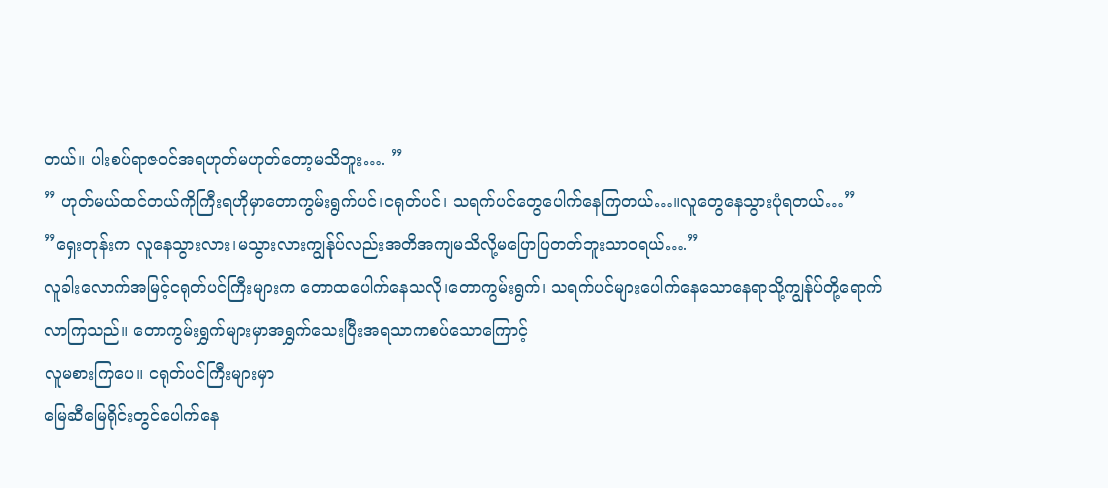တယ်။ ပါးစပ်ရာဇဝင်အရဟုတ်မဟုတ်တော့မသိဘူး…. ”
” ဟုတ်မယ်ထင်တယ်ကိုကြီးရဟိုမှာတောကွမ်းရွက်ပင်၊ငရုတ်ပင်၊ သရက်ပင်တွေပေါက်နေကြတယ်…။လူတွေနေသွားပုံရတယ်…”
”ရှေးတုန်းက လူနေသွားလား၊မသွားလားကျွန်ုပ်လည်းအတိအကျမသိလို့မပြောပြတတ်ဘူးသာဝရယ်….”
လူခါးလောက်အမြင့်ငရုတ်ပင်ကြီးများက တောထပေါက်နေသလို၊တောကွမ်းရွက်၊ သရက်ပင်များပေါက်နေသောနေရာသို့ကျွန်ုပ်တို့ရောက်လာကြသည်။ တောကွမ်းရွှက်များမှာအရွှက်သေးပြီးအရသာကစပ်သောကြောင့်
လူမစားကြပေ။ ငရုတ်ပင်ကြီးများမှာ
မြေဆီမြေရိုင်းတွင်ပေါက်နေ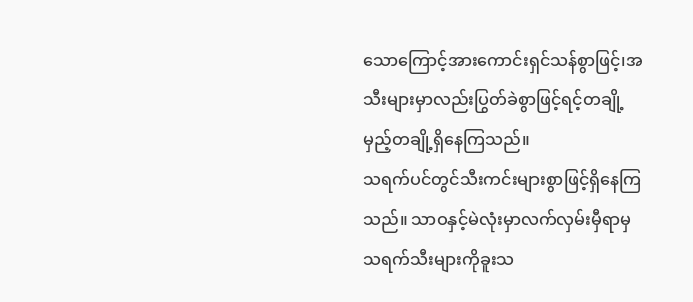သောကြောင့်အားကောင်းရှင်သန်စွာဖြင့်၊အသီးများမှာလည်းပြွတ်ခဲစွာဖြင့်ရင့်တချို့မှည့်တချို့ရှိနေကြသည်။
သရက်ပင်တွင်သီးကင်းများစွာဖြင့်ရှိနေကြသည်။ သာဝနှင့်မဲလုံးမှာလက်လှမ်းမှီရာမှသရက်သီးများကိုခူးသ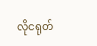လိုငရုတ်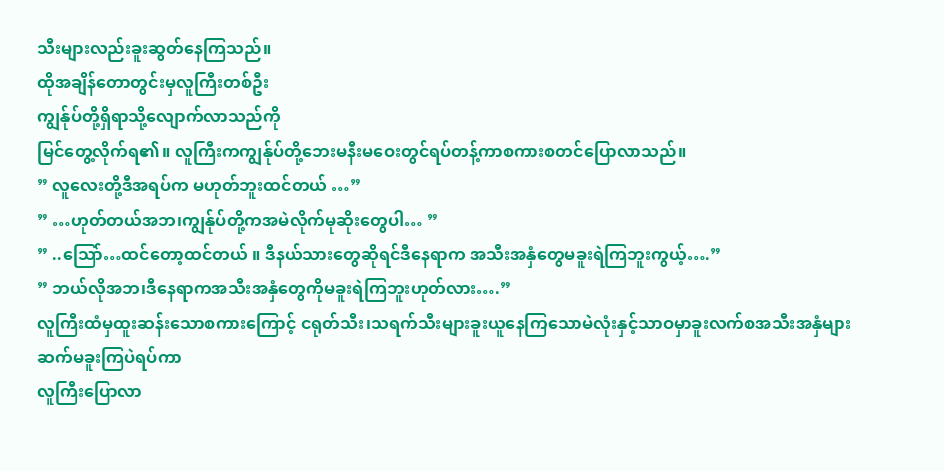သီးများလည်းခူးဆွတ်နေကြသည်။
ထိုအချိန်တောတွင်းမှလူကြီးတစ်ဦး
ကျွန်ုပ်တို့ရှိရာသို့လျောက်လာသည်ကို
မြင်တွေ့လိုက်ရ၏။ လူကြီးကကျွန်ုပ်တို့ဘေးမနီးမဝေးတွင်ရပ်တန့်ကာစကားစတင်ပြောလာသည်။
” လူလေးတို့ဒီအရပ်က မဟုတ်ဘူးထင်တယ် …”
” …ဟုတ်တယ်အဘ၊ကျွန်ုပ်တို့ကအမဲလိုက်မုဆိုးတွေပါ… ”
” ..သြော်…ထင်တော့ထင်တယ် ။ ဒီနယ်သားတွေဆိုရင်ဒီနေရာက အသီးအနှံတွေမခူးရဲကြဘူးကွယ့်….”
” ဘယ်လိုအဘ၊ဒီနေရာကအသီးအနှံတွေကိုမခူးရဲကြဘူးဟုတ်လား….”
လူကြီးထံမှထူးဆန်းသောစကားကြောင့် ငရုတ်သီး၊သရက်သီးများခူးယူနေကြသောမဲလုံးနှင့်သာဝမှာခူးလက်စအသီးအနှံများဆက်မခူးကြပဲရပ်ကာ
လူကြီးပြောလာ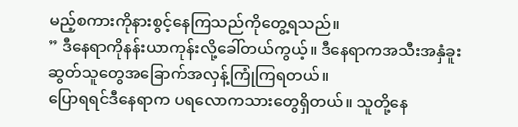မည့်စကားကိုနားစွင့်နေကြသည်ကိုတွေ့ရသည်။
” ဒီနေရာကိုနန်းယာကုန်းလို့ခေါ်တယ်ကွယ့်။ ဒီနေရာကအသီးအနှံခူးဆွတ်သူတွေအခြောက်အလှန့်ကြုံကြရတယ်။
ပြောရရင်ဒီနေရာက ပရလောကသားတွေရှိတယ်။ သူတို့နေ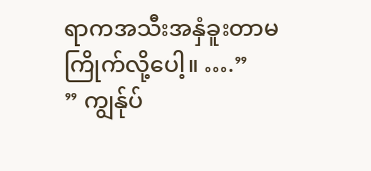ရာကအသီးအနှံခူးတာမကြိုက်လို့ပေါ့။ ….”
” ကျွန်ုပ်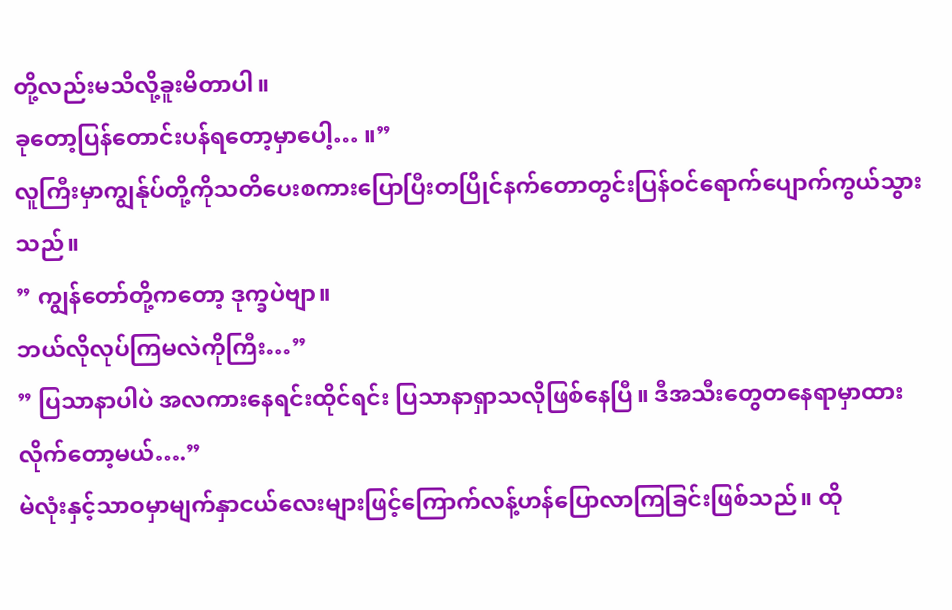တို့လည်းမသိလို့ခူးမိတာပါ။
ခုတော့ပြန်တောင်းပန်ရတော့မှာပေါ့… ။”
လူကြီးမှာကျွန်ုပ်တို့ကိုသတိပေးစကားပြောပြီးတပြိုင်နက်တောတွင်းပြန်ဝင်ရောက်ပျောက်ကွယ်သွားသည်။
” ကျွန်တော်တို့ကတော့ ဒုက္ခပဲဗျာ။
ဘယ်လိုလုပ်ကြမလဲကိုကြီး…”
” ပြသာနာပါပဲ အလကားနေရင်းထိုင်ရင်း ပြသာနာရှာသလိုဖြစ်နေပြီ။ ဒီအသီးတွေတနေရာမှာထားလိုက်တော့မယ်….”
မဲလုံးနှင့်သာဝမှာမျက်နှာငယ်လေးများဖြင့်ကြောက်လန့်ဟန်ပြောလာကြခြင်းဖြစ်သည်။ ထို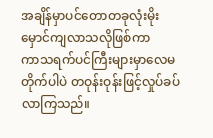အချိန်မှာပင်တောတခုလုံးမိုးမှောင်ကျလာသလိုဖြစ်ကာ
ကာသရက်ပင်ကြီးများမှာလေမတိုက်ပါပဲ တဝုန်းဝုန်းဖြင့်လှုပ်ခပ်လာကြသည်။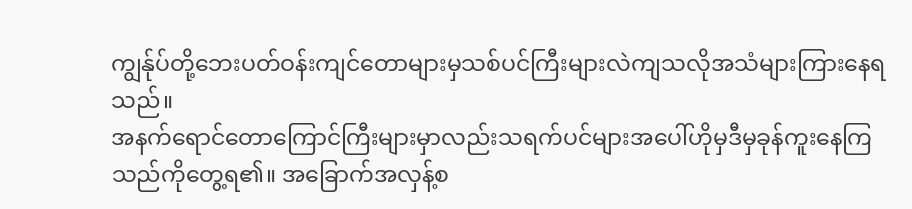ကျွန်ုပ်တို့ဘေးပတ်ဝန်းကျင်တောများမှသစ်ပင်ကြီးများလဲကျသလိုအသံများကြားနေရသည်။
အနက်ရောင်တောကြောင်ကြီးများမှာလည်းသရက်ပင်များအပေါ်ဟိုမှဒီမှခုန်ကူးနေကြသည်ကိုတွေ့ရ၏။ အခြောက်အလှန့်စ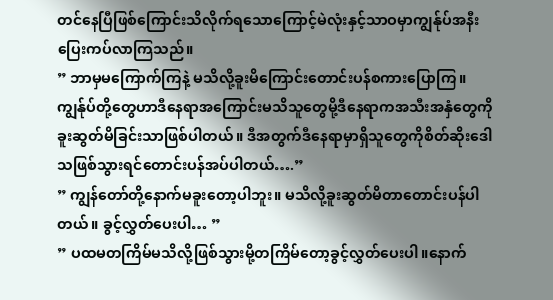တင်နေပြီဖြစ်ကြောင်းသိလိုက်ရသောကြောင့်မဲလုံးနှင့်သာဝမှာကျွန်ုပ်အနီးပြေးကပ်လာကြသည်။
” ဘာမှမကြောက်ကြနဲ့ မသိလို့ခူးမိကြောင်းတောင်းပန်စကားပြောကြ။
ကျွန်ုပ်တို့တွေဟာဒီနေရာအကြောင်းမသိသူတွေမို့ဒီနေရာကအသီးအနှံတွေကိုခူးဆွတ်မိခြင်းသာဖြစ်ပါတယ်။ ဒီအတွက်ဒီနေရာမှာရှိသူတွေကိုစိတ်ဆိုးဒေါသဖြစ်သွားရင်တောင်းပန်အပ်ပါတယ်….”
” ကျွန်တော်တို့နောက်မခူးတော့ပါဘူး။ မသိလို့ခူးဆွတ်မိတာတောင်းပန်ပါတယ်။ ခွင့်လွှတ်ပေးပါ… ”
” ပထမတကြိမ်မသိလို့ဖြစ်သွားမို့တကြိမ်တော့ခွင့်လွှတ်ပေးပါ။နောက်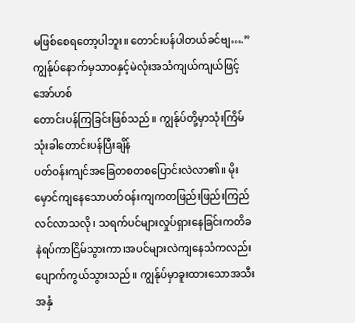မဖြစ်စေရတော့ပါဘူး။ တောင်းပန်ပါတယ်ခင်ဗျ….”
ကျွန်ုပ်နောက်မှသာဝနှင့်မဲလုံးအသံကျယ်ကျယ်ဖြင့်အော်ဟစ်
တောင်းပန်ကြခြင်းဖြစ်သည်။ ကျွန်ုပ်တို့မှာသုံးကြိမ်သုံးခါတောင်းပန်ပြီးချိန်
ပတ်ဝန်းကျင်အခြေတစတစပြောင်းလဲလာ၏။ မိုးမှောင်ကျနေသောပတ်ဝန်းကျကတဖြည်းဖြည်းကြည်လင်လာသလို၊ သရက်ပင်များလှုပ်ရှားနေခြင်းကတိခနဲရပ်ကာငြိမ်သွားကာ၊အပင်များလဲကျနေသံကလည်းပျောက်ကွယ်သွားသည်။ ကျွန်ုပ်မှာခူးထားသောအသီးအနှံ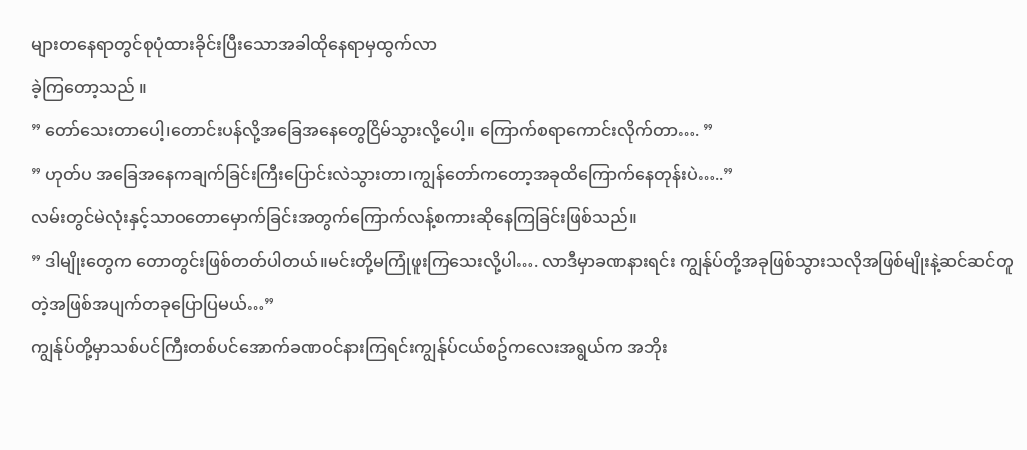များတနေရာတွင်စုပုံထားခိုင်းပြီးသောအခါထိုနေရာမှထွက်လာ
ခဲ့ကြတော့သည် ။
” တော်သေးတာပေါ့၊တောင်းပန်လို့အခြေအနေတွေငြိမ်သွားလို့ပေါ့။ ကြောက်စရာကောင်းလိုက်တာ…. ”
” ဟုတ်ပ အခြေအနေကချက်ခြင်းကြီးပြောင်းလဲသွားတာ၊ကျွန်တော်ကတော့အခုထိကြောက်နေတုန်းပဲ…..”
လမ်းတွင်မဲလုံးနှင့်သာဝတောမှောက်ခြင်းအတွက်ကြောက်လန့်စကားဆိုနေကြခြင်းဖြစ်သည်။
” ဒါမျိုးတွေက တောတွင်းဖြစ်တတ်ပါတယ်။မင်းတို့မကြုံဖူးကြသေးလို့ပါ…. လာဒီမှာခဏနားရင်း ကျွန်ုပ်တို့အခုဖြစ်သွားသလိုအဖြစ်မျိုးနဲ့ဆင်ဆင်တူတဲ့အဖြစ်အပျက်တခုပြောပြမယ်…”
ကျွန်ုပ်တို့မှာသစ်ပင်ကြီးတစ်ပင်အောက်ခဏဝင်နားကြရင်းကျွန်ုပ်ငယ်စဥ်ကလေးအရွယ်က အဘိုး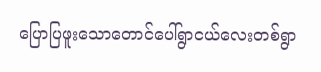ပြောပြဖူးသောတောင်ပေါ်ရွာငယ်လေးတစ်ရွာ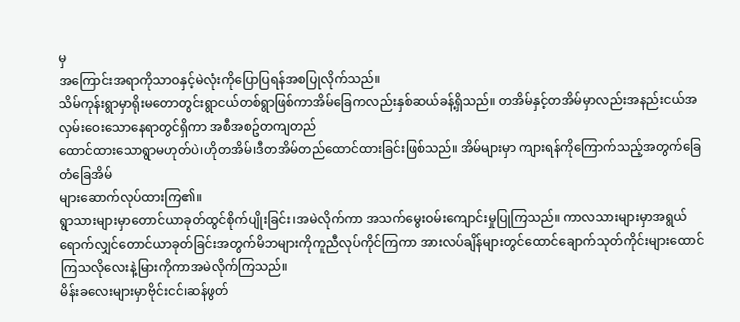မှ
အကြောင်းအရာကိုသာဝနှင့်မဲလုံးကိုပြောပြရန်အစပြုလိုက်သည်။
သိမ်ကုန်းရွာမှာရိုးမတောတွင်းရွာငယ်တစ်ရွာဖြစ်ကာအိမ်ခြေကလည်းနှစ်ဆယ်ခန့်ရှိသည်။ တအိမ်နှင့်တအိမ်မှာလည်းအနည်းငယ်အလှမ်းဝေးသောနေရာတွင်ရှိကာ အစီအစဥ်တကျတည်
ထောင်ထားသောရွာမဟုတ်ပဲ၊ဟိုတအိမ်၊ဒီတအိမ်တည်ထောင်ထားခြင်းဖြစ်သည်။ အိမ်များမှာ ကျားရန်ကိုကြောက်သည့်အတွက်ခြေတံခြေအိမ်
များဆောက်လုပ်ထားကြ၏။
ရွာသားများမှာတောင်ယာခုတ်ထွင်စိုက်ပျိုးခြင်း၊အမဲလိုက်ကာ အသက်မွေးဝမ်းကျောင်းမှုပြုကြသည်။ ကာလသားများမှာအရွယ်ရောက်လျှင်တောင်ယာခုတ်ခြင်းအတွက်မိဘများကိုကူညီလုပ်ကိုင်ကြကာ အားလပ်ချိန်များတွင်ထောင်ချောက်သုတ်ကိုင်းများထောင်ကြသလိုလေးနဲ့မြားကိုကာအမဲလိုက်ကြသည်။
မိန်းခလေးများမှာဗိုင်းငင်၊ဆန်ဖွတ်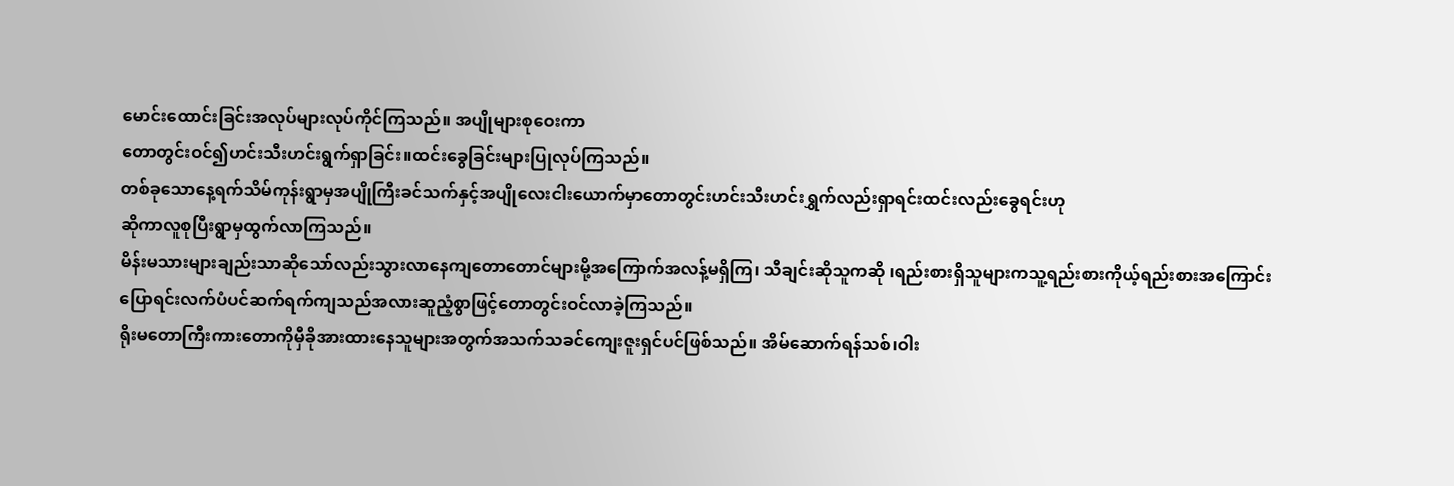မောင်းထောင်းခြင်းအလုပ်များလုပ်ကိုင်ကြသည်။ အပျိုများစုဝေးကာ
တောတွင်းဝင်၍ဟင်းသီးဟင်းရွက်ရှာခြင်း။ထင်းခွေခြင်းများပြုလုပ်ကြသည်။
တစ်ခုသောနေ့ရက်သိမ်ကုန်းရွာမှအပျိုကြီးခင်သက်နှင့်အပျိုလေးငါးယောက်မှာတောတွင်းဟင်းသီးဟင်းရွှက်လည်းရှာရင်းထင်းလည်းခွေရင်းဟု
ဆိုကာလူစုပြီးရွာမှထွက်လာကြသည်။
မိန်းမသားများချည်းသာဆိုသော်လည်းသွားလာနေကျတောတောင်များမို့အကြောက်အလန့်မရှိကြ၊ သီချင်းဆိုသူကဆို ၊ရည်းစားရှိသူများကသူ့ရည်းစားကိုယ့်ရည်းစားအကြောင်းပြောရင်းလက်ပံပင်ဆက်ရက်ကျသည်အလားဆူညံ့စွာဖြင့်တောတွင်းဝင်လာခဲ့ကြသည်။
ရိုးမတောကြီးကားတောကိုမှီခိုအားထားနေသူများအတွက်အသက်သခင်ကျေးဇူးရှင်ပင်ဖြစ်သည်။ အိမ်ဆောက်ရန်သစ်၊ဝါး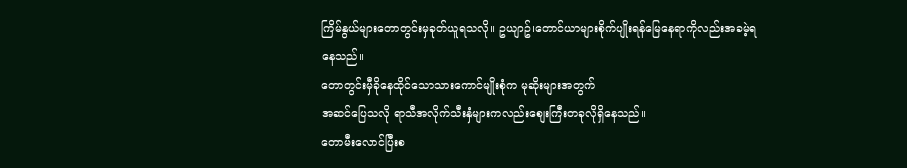ကြိမ်နွယ်များတောတွင်းမှခုတ်ယူရသလို။ ဥယျာဥ်၊တောင်ယာများစိုက်ပျိုးရန်မြေနေရာကိုလည်းအခမဲ့ရနေသည်။
တောတွင်းမှီခိုနေထိုင်သောသားကောင်မျိုးစုံက မုဆိုးများအတွက်
အဆင်ပြေသလို ရာသီအလိုက်သီးနှံများကလည်းစျေးကြီးတခုလိုရှိနေသည်။
တောမီးလောင်ပြီးစ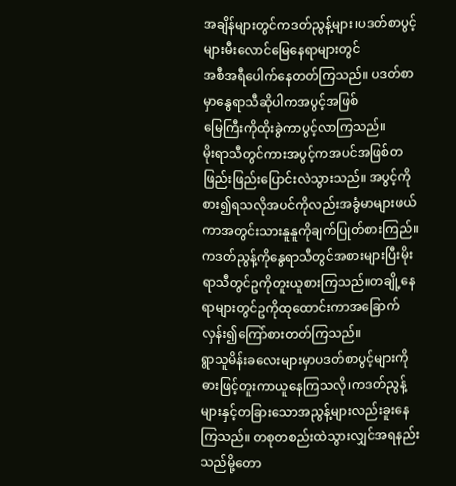အချိန်များတွင်ကဒတ်ညွန့်များ၊ပဒတ်စာပွင့်များမီးလောင်မြေနေရာများတွင်
အစီအရီပေါက်နေတတ်ကြသည်။ ပဒတ်စာမှာနွေရာသီဆိုပါကအပွင့်အဖြစ်
မြေကြီးကိုထိုးခွဲကာပွင့်လာကြသည်။
မိုးရာသီတွင်ကားအပွင့်ကအပင်အဖြစ်တဖြည်းဖြည်းပြောင်းလဲသွားသည်။ အပွင့်ကိုစား၍ရသလိုအပင်ကိုလည်းအခွံမာများဖယ်ကာအတွင်းသားနူနူကိုချက်ပြုတ်စားကြည်။
ကဒတ်ညွန့်ကိုနွေရာသီတွင်အစားများပြီးမိုးရာသီတွင်ဥကိုတူးယူစားကြသည်။တချို့နေရာများတွင်ဥကိုထုထောင်းကာအခြောက်လှန်း၍ကြော်စားတတ်ကြသည်။
ရွာသူမိန်းခလေးများမှာပဒတ်စာပွင့်များကိုဓားဖြင့်တူးကာယူနေကြသလို၊ကဒတ်ညွန့်များနှင့်တခြားသောအညွန့်များလည်းခူးနေကြသည်။ တစုတစည်းထဲသွားလျှင်အရနည်းသည်မို့တော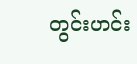တွင်းဟင်း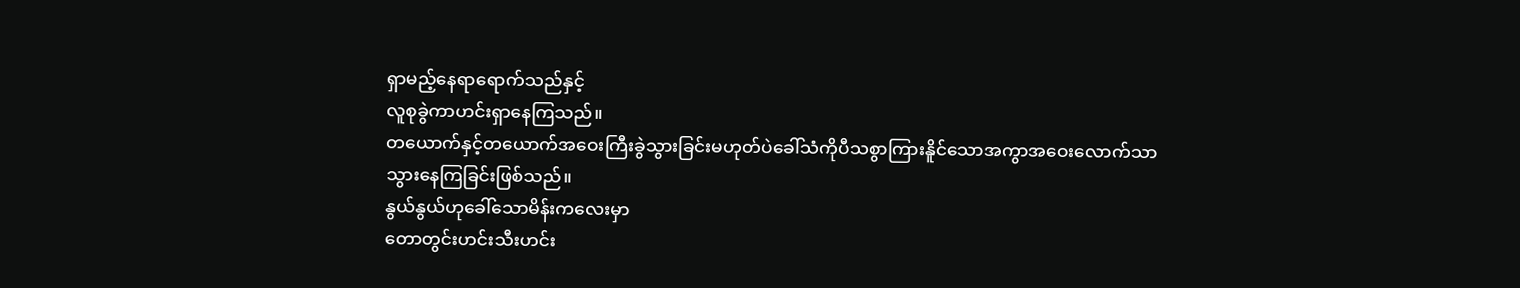ရှာမည့်နေရာရောက်သည်နှင့်
လူစုခွဲကာဟင်းရှာနေကြသည်။
တယောက်နှင့်တယောက်အဝေးကြီးခွဲသွားခြင်းမဟုတ်ပဲခေါ်သံကိုပီသစွာကြားနိူင်သောအကွာအဝေးလောက်သာ
သွားနေကြခြင်းဖြစ်သည်။
နွယ်နွယ်ဟုခေါ်သောမိန်းကလေးမှာ
တောတွင်းဟင်းသီးဟင်း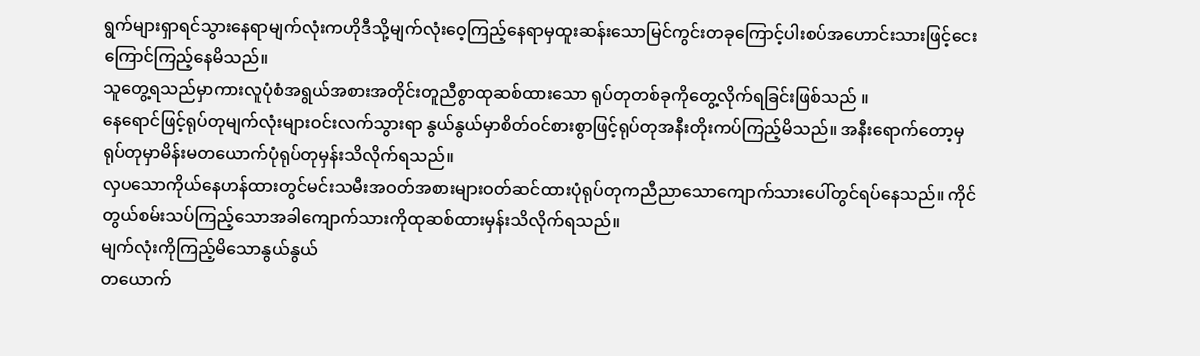ရွက်များရှာရင်သွားနေရာမျက်လုံးကဟိုဒီသို့မျက်လုံးဝေ့ကြည့်နေရာမှထူးဆန်းသောမြင်ကွင်းတခုကြောင့်ပါးစပ်အဟောင်းသားဖြင့်ငေးကြောင်ကြည့်နေမိသည်။
သူတွေ့ရသည်မှာကားလူပုံစံအရွယ်အစားအတိုင်းတူညီစွာထုဆစ်ထားသော ရုပ်တုတစ်ခုကိုတွေ့လိုက်ရခြင်းဖြစ်သည် ။
နေရောင်ဖြင့်ရုပ်တုမျက်လုံးများဝင်းလက်သွားရာ နွယ်နွယ်မှာစိတ်ဝင်စားစွာဖြင့်ရုပ်တုအနီးတိုးကပ်ကြည့်မိသည်။ အနီးရောက်တော့မှရုပ်တုမှာမိန်းမတယောက်ပုံရုပ်တုမှန်းသိလိုက်ရသည်။
လှပသောကိုယ်နေဟန်ထားတွင်မင်းသမီးအဝတ်အစားများဝတ်ဆင်ထားပုံရုပ်တုကညီညာသောကျောက်သားပေါ်တွင်ရပ်နေသည်။ ကိုင်တွယ်စမ်းသပ်ကြည့်သောအခါကျောက်သားကိုထုဆစ်ထားမှန်းသိလိုက်ရသည်။
မျက်လုံးကိုကြည့်မိသောနွယ်နွယ်
တယောက်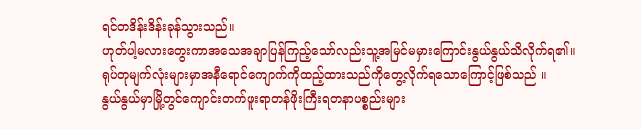ရင်တဒိန်းဒိန်းခုန်သွားသည်။
ဟုတ်ပါ့မလားတွေးကာအသေအချာပြန်ကြည့်သော်လည်းသူ့အမြင်မမှားကြောင်းနွယ်နွယ်သိလိုက်ရ၏။
ရုပ်တုမျက်လုံးများမှာအနီရောင်ကျောက်ကိုထည့်ထားသည်ကိုတွေ့လိုက်ရသောကြောင့်ဖြစ်သည် ။
နွယ်နွယ်မှာမြို့တွင်ကျောင်းတက်ဖူးရာတန်ဖိုးကြီးရတနာပစ္စည်းများ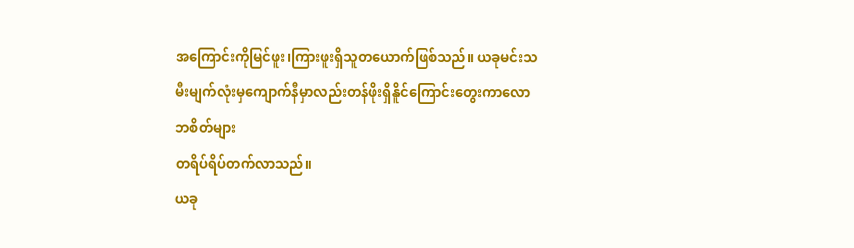အကြောင်းကိုမြင်ဖူး၊ကြားဖူးရှိသူတယောက်ဖြစ်သည်။ ယခုမင်းသမီးမျက်လုံးမှကျောက်နီမှာလည်းတန်ဖိုးရှိနိူင်ကြောင်းတွေးကာလောဘစိတ်များ
တရိပ်ရိပ်တက်လာသည်။
ယခု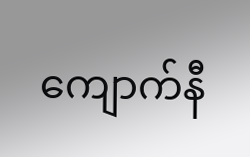ကျောက်နီ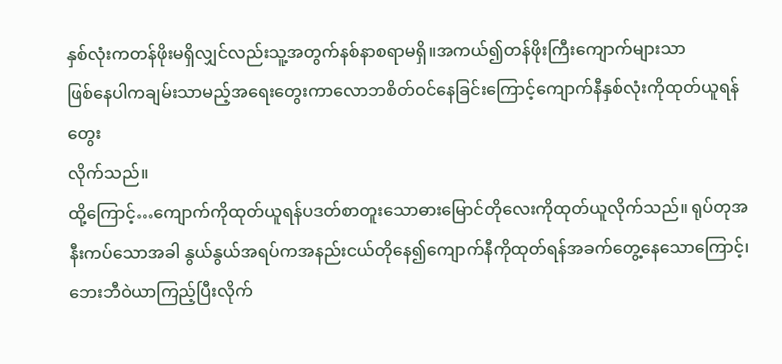နှစ်လုံးကတန်ဖိုးမရှိလျှင်လည်းသူ့အတွက်နစ်နာစရာမရှိ။အကယ်၍တန်ဖိုးကြီးကျောက်များသာ
ဖြစ်နေပါကချမ်းသာမည့်အရေးတွေးကာလောဘစိတ်ဝင်နေခြင်းကြောင့်ကျောက်နီနှစ်လုံးကိုထုတ်ယူရန်တွေး
လိုက်သည်။
ထို့ကြောင့်…ကျောက်ကိုထုတ်ယူရန်ပဒတ်စာတူးသောဓားမြောင်တိုလေးကိုထုတ်ယူလိုက်သည်။ ရုပ်တုအနီးကပ်သောအခါ နွယ်နွယ်အရပ်ကအနည်းငယ်တိုနေ၍ကျောက်နီကိုထုတ်ရန်အခက်တွေ့နေသောကြောင့်၊ဘေးဘီဝဲယာကြည့်ပြီးလိုက်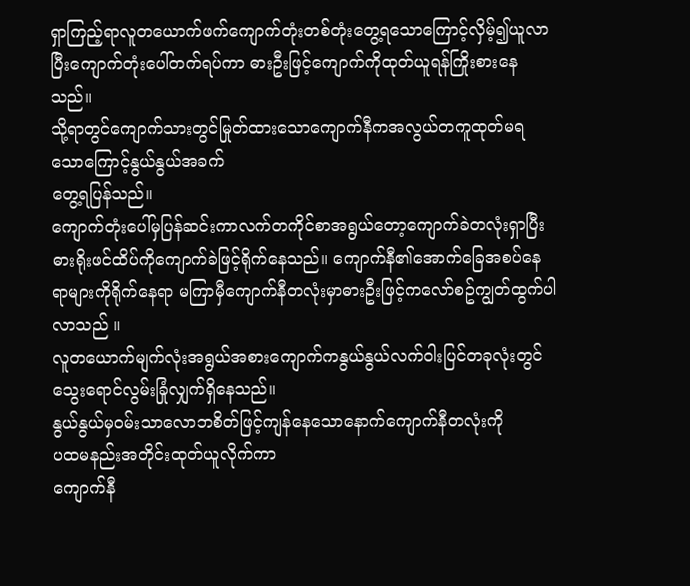ရှာကြည့်ရာလူတယောက်ဖက်ကျောက်တုံးတစ်တုံးတွေ့ရသောကြောင့်လှိမ့်၍ယူလာပြီးကျောက်တုံးပေါ်တက်ရပ်ကာ ဓားဦးဖြင့်ကျောက်ကိုထုတ်ယူရန်ကြိုးစားနေသည်။
သို့ရာတွင်ကျောက်သားတွင်မြုတ်ထားသောကျောက်နီကအလွယ်တကူထုတ်မရသောကြောင့်နွယ်နွယ်အခက်
တွေ့ရပြန်သည်။
ကျောက်တုံးပေါ်မှပြန်ဆင်းကာလက်တကိုင်စာအရွယ်တော့ကျောက်ခဲတလုံးရှာပြီးဓားရိုးဖင်ထိပ်ကိုကျောက်ခဲဖြင့်ရိုက်နေသည်။ ကျောက်နီ၏အောက်ခြေအစပ်နေရာများကိုရိုက်နေရာ မကြာမှီကျောက်နီတလုံးမှာဓားဦးဖြင့်ကလော်စဥ်ကျွတ်ထွက်ပါလာသည် ။
လူတယောက်မျက်လုံးအရွယ်အစားကျောက်ကနွယ်နွယ်လက်ဝါးပြင်တခုလုံးတွင်သွေးရောင်လွမ်းခြုံလျှက်ရှိနေသည်။
နွယ်နွယ်မှဝမ်းသာလောဘစိတ်ဖြင့်ကျန်နေသောနောက်ကျောက်နီတလုံးကို
ပထမနည်းအတိုင်းထုတ်ယူလိုက်ကာ
ကျောက်နီ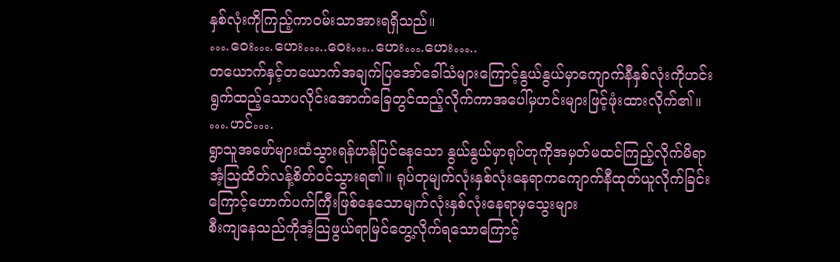နှစ်လုံးကိုကြည့်ကာဝမ်းသာအားရရှိသည်။
….ဝေး….ဟေး…..ဝေး…..ဟေး….ဟေး…..
တယောက်နှင့်တယောက်အချက်ပြအော်ခေါ်သံများကြောင့်နွယ်နွယ်မှာကျောက်နီနှစ်လုံးကိုဟင်းရွက်ထည့်သောပလိုင်းအောက်ခြေတွင်ထည့်လိုက်ကာအပေါ်မှဟင်းများဖြင့်ဖုံးထားလိုက်၏။
….ဟင်….
ရွာသူအဖော်များထံသွားရန်ဟန်ပြင်နေသော နွယ်နွယ်မှာရုပ်တုကိုအမှတ်မထင်ကြည့်လိုက်မိရာ အံ့သြထိတ်လန့်စိတ်ဝင်သွားရ၏။ ရုပ်တုမျက်လုံးနှစ်လုံးနေရာကကျောက်နီထုတ်ယူလိုက်ခြင်းကြောင့်ဟောက်ပက်ကြီးဖြစ်နေသောမျက်လုံးနှစ်လုံးနေရာမှသွေးများ
စီးကျနေသည်ကိုအံ့သြဖွယ်ရာမြင်တွေ့လိုက်ရသောကြောင့်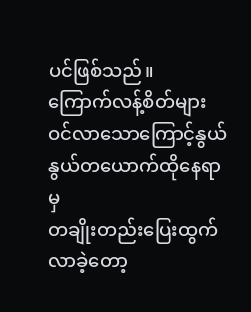ပင်ဖြစ်သည်။
ကြောက်လန့်စိတ်များဝင်လာသောကြောင့်နွယ်နွယ်တယောက်ထိုနေရာမှ
တချိုးတည်းပြေးထွက်လာခဲ့တော့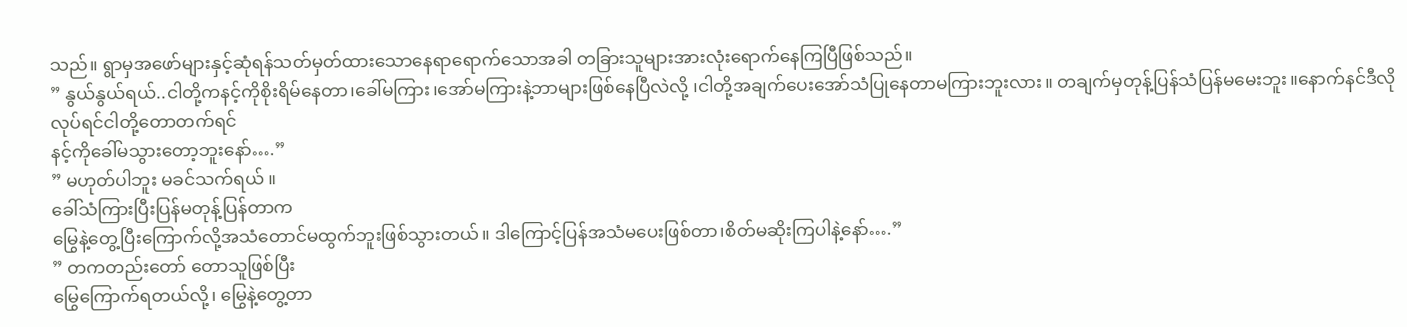သည်။ ရွာမှအဖော်များနှင့်ဆုံရန်သတ်မှတ်ထားသောနေရာရောက်သောအခါ တခြားသူများအားလုံးရောက်နေကြပြီဖြစ်သည်။
” နွယ်နွယ်ရယ်..ငါတို့ကနင့်ကိုစိုးရိမ်နေတာ၊ခေါ်မကြား၊အော်မကြားနဲ့ဘာများဖြစ်နေပြီလဲလို့ ၊ငါတို့အချက်ပေးအော်သံပြုနေတာမကြားဘူးလား။ တချက်မှတုန့်ပြန်သံပြန်မမေးဘူး။နောက်နင်ဒီလိုလုပ်ရင်ငါတို့တောတက်ရင်
နင့်ကိုခေါ်မသွားတော့ဘူးနော်….”
” မဟုတ်ပါဘူး မခင်သက်ရယ် ။
ခေါ်သံကြားပြီးပြန်မတုန့်ပြန်တာက
မြွေနဲ့တွေ့ပြီးကြောက်လို့အသံတောင်မထွက်ဘူးဖြစ်သွားတယ်။ ဒါကြောင့်ပြန်အသံမပေးဖြစ်တာ၊စိတ်မဆိုးကြပါနဲ့နော်….”
” တကတည်းတော် တောသူဖြစ်ပြီး
မြွေကြောက်ရတယ်လို့၊ မြွေနဲ့တွေ့တာ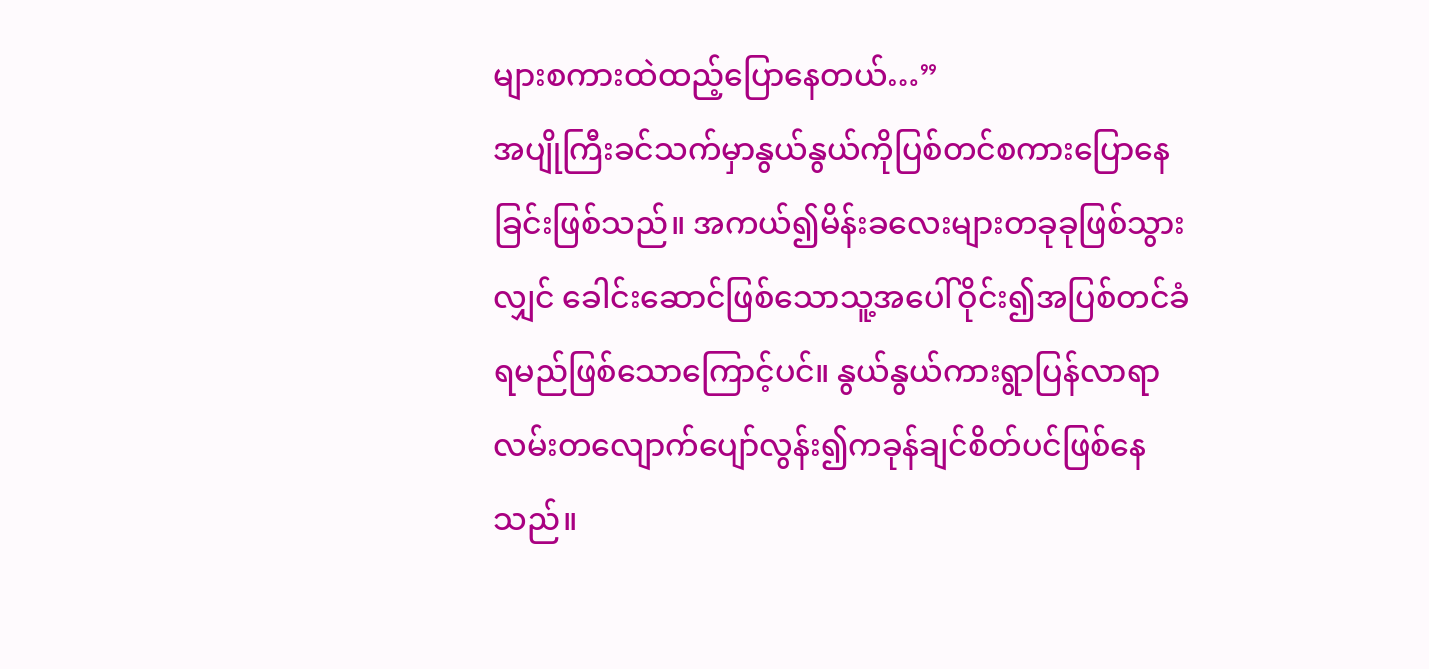များစကားထဲထည့်ပြောနေတယ်…”
အပျိုကြီးခင်သက်မှာနွယ်နွယ်ကိုပြစ်တင်စကားပြောနေခြင်းဖြစ်သည်။ အကယ်၍မိန်းခလေးများတခုခုဖြစ်သွားလျှင် ခေါင်းဆောင်ဖြစ်သောသူ့အပေါ်ဝိုင်း၍အပြစ်တင်ခံရမည်ဖြစ်သောကြောင့်ပင်။ နွယ်နွယ်ကားရွာပြန်လာရာလမ်းတလျောက်ပျော်လွန်း၍ကခုန်ချင်စိတ်ပင်ဖြစ်နေသည်။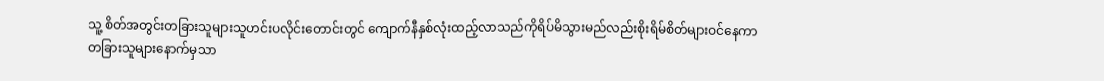သူ့ စိတ်အတွင်းတခြားသူများသူဟင်းပလိုင်းတောင်းတွင် ကျောက်နီနှစ်လုံးထည့်လာသည်ကိုရိပ်မိသွားမည်လည်းစိုးရိမ်စိတ်များဝင်နေကာ တခြားသူများနောက်မှသာ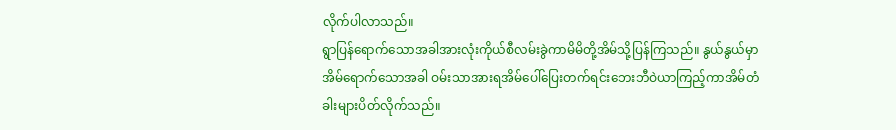လိုက်ပါလာသည်။
ရွာပြန်ရောက်သောအခါအားလုံးကိုယ်စီလမ်းခွဲကာမိမိတို့အိမ်သို့ပြန်ကြသည်။ နွယ်နွယ်မှာအိမ်ရောက်သောအခါ ဝမ်းသာအားရအိမ်ပေါ်ပြေးတက်ရင်းဘေးဘီဝဲယာကြည့်ကာအိမ်တံခါးများပိတ်လိုက်သည်။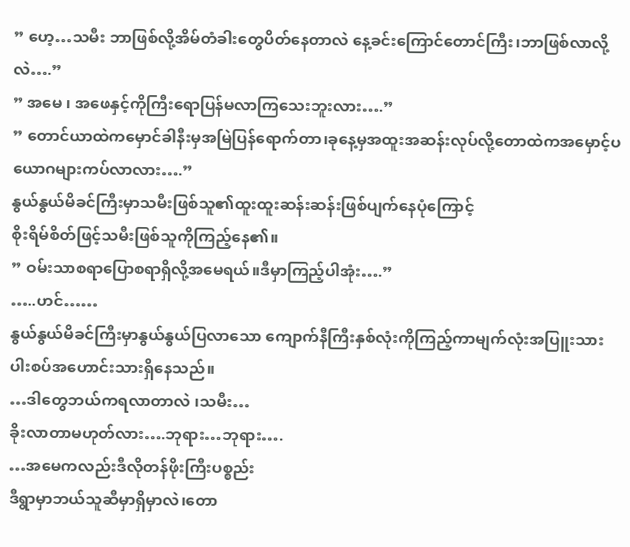” ဟေ့…သမီး ဘာဖြစ်လို့အိမ်တံခါးတွေပိတ်နေတာလဲ နေ့ခင်းကြောင်တောင်ကြီး၊ဘာဖြစ်လာလို့လဲ….”
” အမေ ၊ အဖေနှင့်ကိုကြီးရောပြန်မလာကြသေးဘူးလား….”
” တောင်ယာထဲကမှောင်ခါနီးမှအမြဲပြန်ရောက်တာ၊ခုနေ့မှအထူးအဆန်းလုပ်လို့တောထဲကအမှောင့်ပယောဂများကပ်လာလား….”
နွယ်နွယ်မိခင်ကြီးမှာသမီးဖြစ်သူ၏ထူးထူးဆန်းဆန်းဖြစ်ပျက်နေပုံကြောင့်
စိုးရိမ်စိတ်ဖြင့်သမီးဖြစ်သူကိုကြည့်နေ၏။
” ဝမ်းသာစရာပြောစရာရှိလို့အမေရယ်။ဒီမှာကြည့်ပါအုံး….”
…..ဟင်……
နွယ်နွယ်မိခင်ကြီးမှာနွယ်နွယ်ပြလာသော ကျောက်နီကြီးနှစ်လုံးကိုကြည့်ကာမျက်လုံးအပြူးသားပါးစပ်အဟောင်းသားရှိနေသည်။
…ဒါတွေဘယ်ကရလာတာလဲ ၊သမီး…
ခိုးလာတာမဟုတ်လား….ဘုရား…ဘုရား….
…အမေကလည်းဒီလိုတန်ဖိုးကြီးပစ္စည်း
ဒီရွာမှာဘယ်သူဆီမှာရှိမှာလဲ၊တော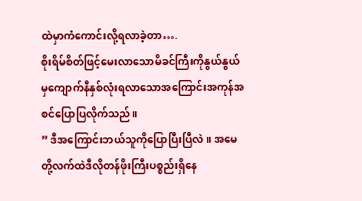ထဲမှာကံကောင်းလို့ရလာခဲ့တာ….
စိုးရိမ်စိတ်ဖြင့်မေးလာသောမိခင်ကြီးကိုနွယ်နွယ်မှကျောက်နီနှစ်လုံးရလာသောအကြောင်းအကုန်အစင်ပြောပြလိုက်သည်။
” ဒီအကြောင်းဘယ်သူကိုပြောပြီးပြီလဲ ။ အမေတို့လက်ထဲဒီလိုတန်ဖိုးကြီးပစ္စည်းရှိနေ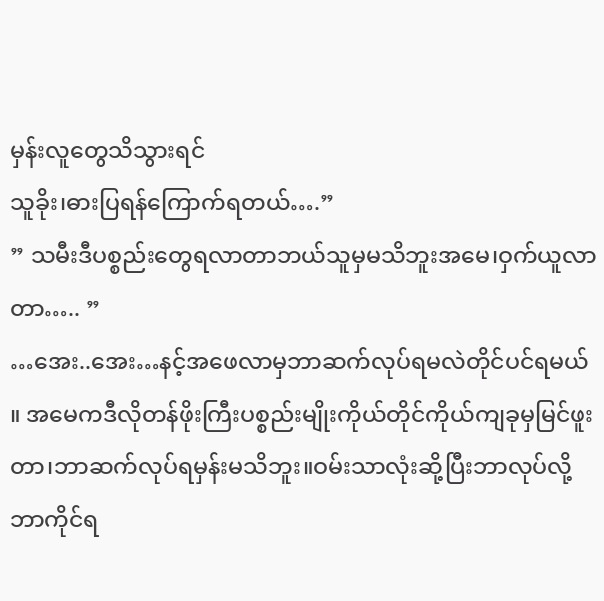မှန်းလူတွေသိသွားရင်
သူခိုး၊ဓားပြရန်ကြောက်ရတယ်….”
” သမီးဒီပစ္စည်းတွေရလာတာဘယ်သူမှမသိဘူးအမေ၊ဝှက်ယူလာတာ….. ”
…အေး..အေး…နင့်အဖေလာမှဘာဆက်လုပ်ရမလဲတိုင်ပင်ရမယ် ။ အမေကဒီလိုတန်ဖိုးကြီးပစ္စည်းမျိုးကိုယ်တိုင်ကိုယ်ကျခုမှမြင်ဖူးတာ၊ဘာဆက်လုပ်ရမှန်းမသိဘူး။ဝမ်းသာလုံးဆို့ပြီးဘာလုပ်လို့ဘာကိုင်ရ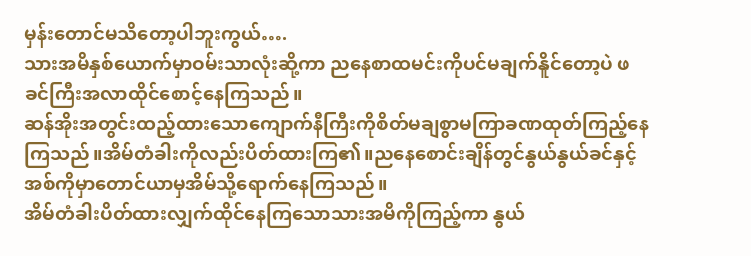မှန်းတောင်မသိတော့ပါဘူးကွယ်….
သားအမိနှစ်ယောက်မှာဝမ်းသာလုံးဆို့ကာ ညနေစာထမင်းကိုပင်မချက်နိူင်တော့ပဲ ဖခင်ကြီးအလာထိုင်စောင့်နေကြသည်။
ဆန်အိုးအတွင်းထည့်ထားသောကျောက်နီကြီးကိုစိတ်မချစွာမကြာခဏထုတ်ကြည့်နေကြသည်။အိမ်တံခါးကိုလည်းပိတ်ထားကြ၏။ညနေစောင်းချိန်တွင်နွယ်နွယ်ခင်နှင့်အစ်ကိုမှာတောင်ယာမှအိမ်သို့ရောက်နေကြသည်။
အိမ်တံခါးပိတ်ထားလျှက်ထိုင်နေကြသောသားအမိကိုကြည့်ကာ နွယ်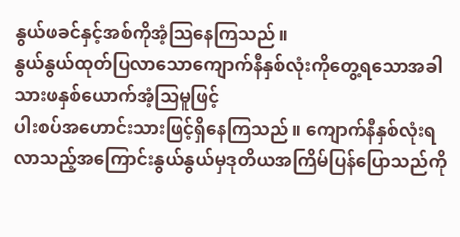နွယ်ဖခင်နှင့်အစ်ကိုအံ့သြနေကြသည်။
နွယ်နွယ်ထုတ်ပြလာသောကျောက်နီနှစ်လုံးကိုတွေ့ရသောအခါသားဖနှစ်ယောက်အံ့သြမူဖြင့်
ပါးစပ်အဟောင်းသားဖြင့်ရှိနေကြသည်။ ကျောက်နီနှစ်လုံးရလာသည့်အကြောင်းနွယ်နွယ်မှဒုတိယအကြိမ်ပြန်ပြောသည်ကို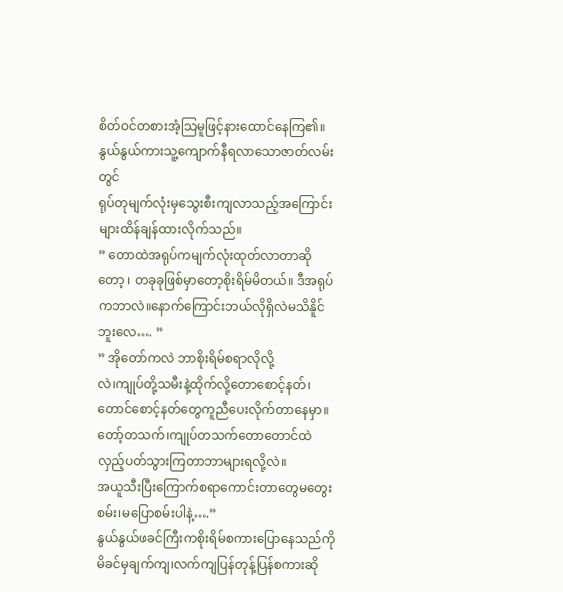စိတ်ဝင်တစားအံ့သြမူဖြင့်နားထောင်နေကြ၏။ နွယ်နွယ်ကားသူ့ကျောက်နီရလာသောဇာတ်လမ်းတွင်
ရုပ်တုမျက်လုံးမှသွေးစီးကျလာသည့်အကြောင်းများထိန်ချန်ထားလိုက်သည်။
” တောထဲအရုပ်ကမျက်လုံးထုတ်လာတာဆိုတော့ ၊ တခုခုဖြစ်မှာတော့စိုးရိမ်မိတယ်။ ဒီအရုပ်ကဘာလဲ။နောက်ကြောင်းဘယ်လိုရှိလဲမသိနိူင်ဘူးလေ…. ”
” အိုတော်ကလဲ ဘာစိုးရိမ်စရာလိုလို့
လဲ၊ကျုပ်တို့သမီးနဲ့ထိုက်လို့တောစောင့်နတ်၊တောင်စောင့်နတ်တွေကူညီပေးလိုက်တာနေမှာ။တော့်တသက်၊ကျုပ်တသက်တောတောင်ထဲလှည့်ပတ်သွားကြတာဘာများရလို့လဲ။
အယူသီးပြီးကြောက်စရာကောင်းတာတွေမတွေးစမ်း၊မပြောစမ်းပါနဲ့….”
နွယ်နွယ်ဖခင်ကြီးကစိုးရိမ်စကားပြောနေသည်ကိုမိခင်မှချက်ကျ၊လက်ကျပြန်တုန့်ပြန်စကားဆို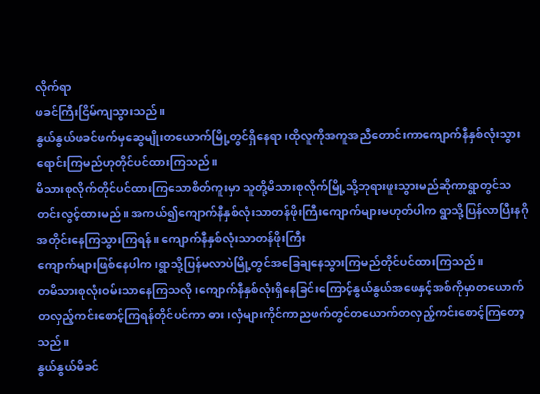လိုက်ရာ
ဖခင်ကြီးငြိမ်ကျသွားသည်။
နွယ်နွယ်ဖခင်ဖက်မှဆွေမျိုးတယောက်မြို့တွင်ရှိနေရာ၊ထိုလူကိုအကူအညီတောင်းကာကျောက်နီနှစ်လုံးသွားရောင်းကြမည်ဟုတိုင်ပင်ထားကြသည်။
မိသားစုလိုက်တိုင်ပင်ထားကြသောစိတ်ကူးမှာ သူတို့မိသားစုလိုက်မြို့သို့ဘုရားဖူးသွားမည်ဆိုကာရွာတွင်သတင်းလွင့်ထားမည်။ အကယ်၍ကျောက်နီနှစ်လုံးသာတန်ဖိုးကြီးကျောက်များမဟုတ်ပါက ရွာသို့ပြန်လာပြီးနဂိုအတိုင်းနေကြသွားကြရန်။ ကျောက်နီနှစ်လုံးသာတန်ဖိုးကြီး
ကျောက်များဖြစ်နေပါက၊ရွာသို့ပြန်မလာပဲမြို့တွင်အခြေချနေသွားကြမည်တိုင်ပင်ထားကြသည်။
တမိသားစုလုံးဝမ်းသာနေကြသလို၊ကျောက်နီနှစ်လုံးရှိနေခြင်းကြောင့်နွယ်နွယ်အဖေနှင့်အစ်ကိုမှာတယောက်တလှည့်ကင်းစောင့်ကြရန်တိုင်ပင်ကာ ဓား၊လှံများကိုင်ကာညဖက်တွင်တယောက်တလှည့်ကင်းစောင့်ကြတော့သည်။
နွယ်နွယ်မိခင်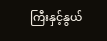ကြီးနှင့်နွယ်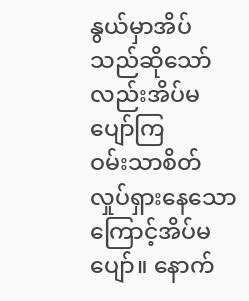နွယ်မှာအိပ်သည်ဆိုသော်လည်းအိပ်မပျော်ကြ
ဝမ်းသာစိတ်လှုပ်ရှားနေသောကြောင့်အိပ်မပျော်။ နောက်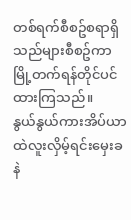တစ်ရက်စီစဥ်စရာရှိသည်များစီစဥ်ကာမြို့တက်ရန်တိုင်ပင်ထားကြသည်။
နွယ်နွယ်ကားအိပ်ယာထဲလူးလှိမ့်ရင်းမှေးခနဲ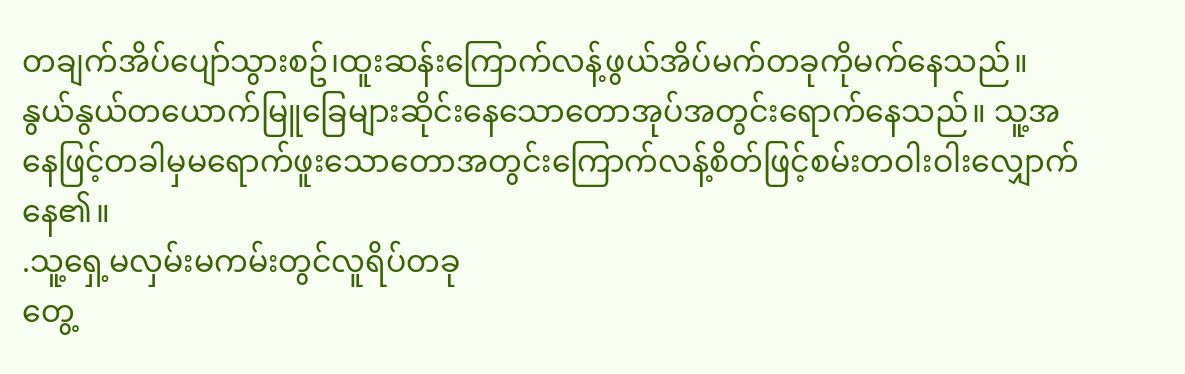တချက်အိပ်ပျော်သွားစဥ်၊ထူးဆန်းကြောက်လန့်ဖွယ်အိပ်မက်တခုကိုမက်နေသည်။
နွယ်နွယ်တယောက်မြူခြေများဆိုင်းနေသောတောအုပ်အတွင်းရောက်နေသည်။ သူ့အနေဖြင့်တခါမှမရောက်ဖူးသောတောအတွင်းကြောက်လန့်စိတ်ဖြင့်စမ်းတဝါးဝါးလျှောက်နေ၏။
.သူ့ရှေ့မလှမ်းမကမ်းတွင်လူရိပ်တခု
တွေ့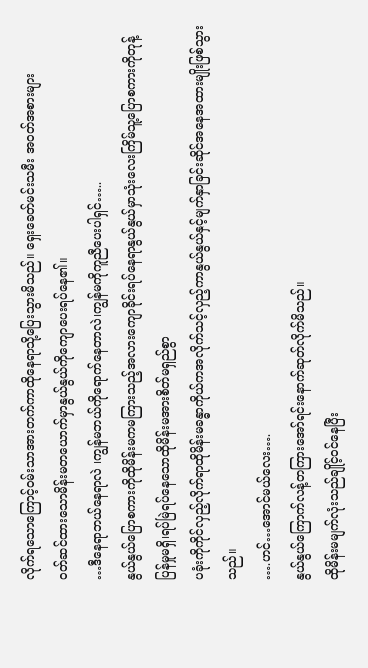လိုက်ရသောကြောင့်ဝမ်းသာအားတက်ကာထိုနေရာသို့ပြေးသွားမိသည်။ ရှေးခေတ်မင်းသမီး အဝတ်အစားများ
ဝတ်ဆင်ထားသောမိန်းမတယောက်မှာနွယ်နွယ်ကိုကျောပေးရပ်နေ၏။
…ဒီနေရာဘယ်နေရာလဲ ၊ကျွန်မဘယ်ကိုရောက်နေတာလဲ၊ကျွန်မကိုကူညီပေးပါရှင်…..
နွယ်နွယ်ပြောစကားကိုထိုမိန်းမကမကြားသည့်အလားကျောခိုင်းရပ်နေရာနွယ်နွယ်မှာသုံးလေးကြိမ်သူ့ပြောစကားကိုတုန့်ပြန်မှုမရှိ၊ရပ်မြဲရပ်နေသောထိုမိန်းမအားစိတ်မရှည်စွာ
ပခုံးကိုကိုင်လှည့်လိုက်ရာထိုမိန်းမခန္ဓာကိုယ်ကအလိုက်သင့်လှည့်ကာနွယ်နွယ်နှင့်မျက်နှာခြင်းဆိုင်အနေအထားမျိုးဖြစ်သွားသည်။
….ဟင်…အောင်မယ်လေး….
နွယ်နွယ်ကြောက်လန့်တကြားအော်ရင်းနောက်ဆုတ်လိုက်မိသည်။
ထိုမိန်းမမျက်လုံးသည်ချိုင့်ဝင်နေပြီး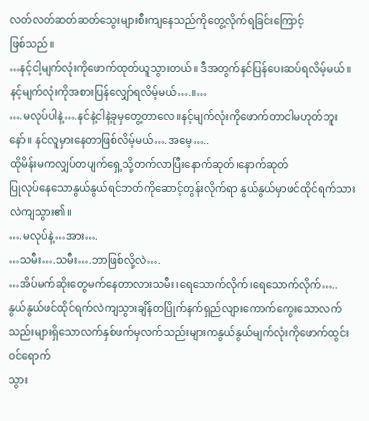လတ်လတ်ဆတ်ဆတ်သွေးများစီးကျနေသည်ကိုတွေ့လိုက်ရခြင်းကြောင့်
ဖြစ်သည်။
…နင့်ငါ့မျက်လုံးကိုဖောက်ထုတ်ယူသွားတယ်။ ဒီအတွက်နင်ပြန်ပေးဆပ်ရလိမ့်မယ်။ နင့်မျက်လုံးကိုအစားပြန်လျှော်ရလိမ့်မယ်….။…
….မလုပ်ပါနဲ့….နင်နဲ့ငါနဲ့ခုမှတွေ့တာလေ။နင့်မျက်လုံးကိုဖောက်တာငါမဟုတ်ဘူးနော်။ နင်လူမှားနေတာဖြစ်လိမ့်မယ်….အမေ့…..
ထိုမိန်းမကလျှပ်တပျက်ရှေ့သို့တက်လာပြီးနောက်ဆုတ်၊နောက်ဆုတ်
ပြုလုပ်နေသောနွယ်နွယ်ရင်ဘတ်ကိုဆောင့်တွန်းလိုက်ရာ နွယ်နွယ်မှာဖင်ထိုင်ရက်သားလဲကျသွား၏။
….မလုပ်နဲ့…အား….
…သမီး….သမီး….ဘာဖြစ်လို့လဲ….
…အိပ်မက်ဆိုးတွေမက်နေတာလားသမီး၊ရေသောက်လိုက်၊ရေသောက်လိုက်…..
နွယ်နွယ်ဖင်ထိုင်ရက်လဲကျသွားချိန်တပြိုက်နက်ရှည်လျားကောက်ကွေးသောလက်သည်းများရှိသောလက်နှစ်ဖက်မှလက်သည်းများကနွယ်နွယ်မျက်လုံးကိုဖောက်ထွင်းဝင်ရောက်
သွား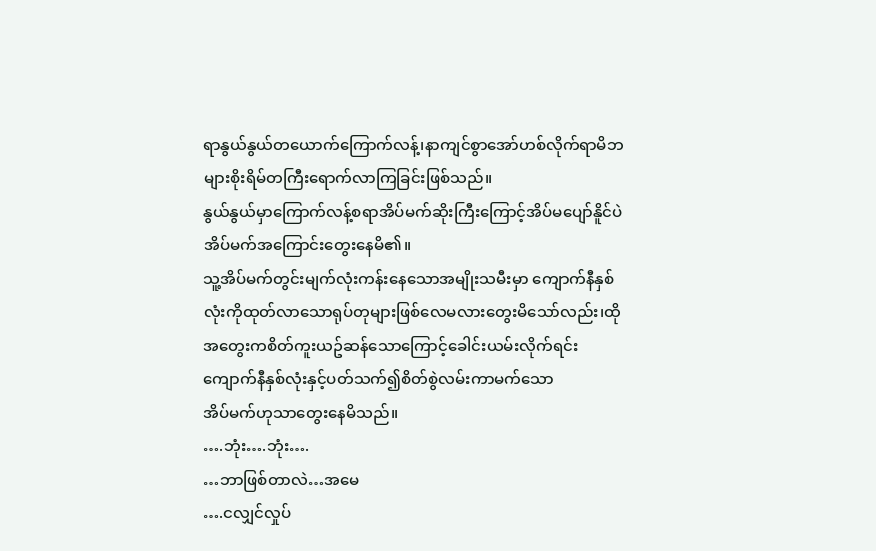ရာနွယ်နွယ်တယောက်ကြောက်လန့်၊နာကျင်စွာအော်ဟစ်လိုက်ရာမိဘများစိုးရိမ်တကြီးရောက်လာကြခြင်းဖြစ်သည်။
နွယ်နွယ်မှာကြောက်လန့်စရာအိပ်မက်ဆိုးကြီးကြောင့်အိပ်မပျော်နိူင်ပဲအိပ်မက်အကြောင်းတွေးနေမိ၏။
သူ့အိပ်မက်တွင်းမျက်လုံးကန်းနေသောအမျိုးသမီးမှာ ကျောက်နီနှစ်လုံးကိုထုတ်လာသောရုပ်တုများဖြစ်လေမလားတွေးမိသော်လည်း၊ထိုအတွေးကစိတ်ကူးယဥ်ဆန်သောကြောင့်ခေါင်းယမ်းလိုက်ရင်းကျောက်နီနှစ်လုံးနှင့်ပတ်သက်၍စိတ်စွဲလမ်းကာမက်သော
အိပ်မက်ဟုသာတွေးနေမိသည်။
….ဘုံး….ဘုံး….
…ဘာဖြစ်တာလဲ…အမေ
….ငလျှင်လှုပ်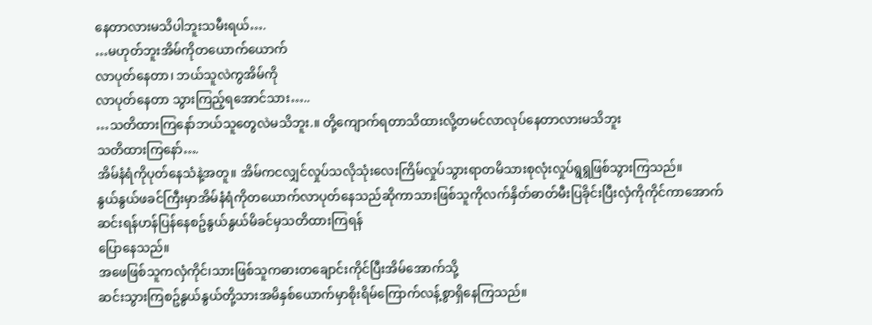နေတာလားမသိပါဘူးသမီးရယ်….
…မဟုတ်ဘူးအိမ်ကိုတယောက်ယောက်
လာပုတ်နေတာ၊ ဘယ်သူလဲကွအိမ်ကို
လာပုတ်နေတာ သွားကြည့်ရအောင်သား…..
…သတိထားကြနော်ဘယ်သူတွေလဲမသိဘူး.။ တို့ကျောက်ရတာသိထားလို့တမင်လာလုပ်နေတာလားမသိဘူး
သတိထားကြနော်….
အိမ်နံရံကိုပုတ်နေသံနဲ့အတူ။ အိမ်ကငလျှင်လှုပ်သလိုသုံးလေးကြိမ်လှုပ်သွားရာတမိသားစုလုံးလှုပ်ရွရွဖြစ်သွားကြသည်။
နွယ်နွယ်ဖခင်ကြီးမှာအိမ်နံရံကိုတယောက်လာပုတ်နေသည်ဆိုကာသားဖြစ်သူကိုလက်နှိတ်ဓာတ်မီးပြခိုင်းပြီးလှံကိုကိုင်ကာအောက်ဆင်းရန်ဟန်ပြန်နေစဥ်နွယ်နွယ်မိခင်မှသတိထားကြရန်
ပြောနေသည်။
အဖေဖြစ်သူကလှံကိုင်၊သားဖြစ်သူကဓားတချောင်းကိုင်ပြီးအိမ်အောက်သို့
ဆင်းသွားကြစဥ်နွယ်နွယ်တို့သားအမိနှစ်ယောက်မှာစိုးရိမ်ကြောက်လန့်စွာရှိနေကြသည်။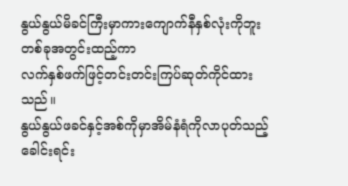နွယ်နွယ်မိခင်ကြီးမှာကားကျောက်နီနှစ်လုံးကိုဘူးတစ်ခုအတွင်းထည့်ကာ
လက်နှစ်ဖက်ဖြင့်တင်းတင်းကြပ်ဆုတ်ကိုင်ထားသည်။
နွယ်နွယ်ဖခင်နှင့်အစ်ကိုမှာအိမ်နံရံကိုလာပုတ်သည့်ခေါင်းရင်း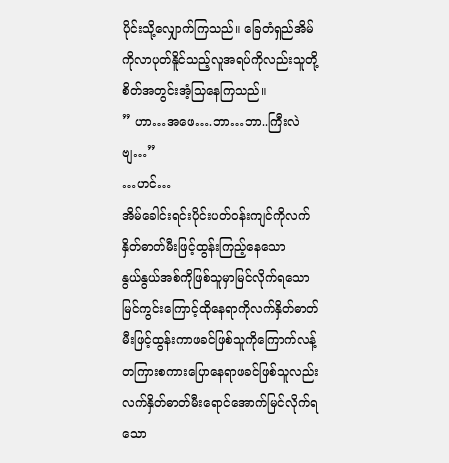ပိုင်းသို့လျှောက်ကြသည်။ ခြေတံရှည်အိမ်ကိုလာပုတ်နိူင်သည့်လူအရပ်ကိုလည်းသူတို့စိတ်အတွင်းအံ့သြနေကြသည်။
” ဟာ…အဖေ….ဘာ…ဘာ..ကြီးလဲဗျ…”
…ဟင်…
အိမ်ခေါင်းရင်းပိုင်းပတ်ဝန်းကျင်ကိုလက်နှိတ်ဓာတ်မီးဖြင့်ထွန်းကြည့်နေသော
နွယ်နွယ်အစ်ကိုဖြစ်သူမှာမြင်လိုက်ရသောမြင်ကွင်းကြောင့်ထိုနေရာကိုလက်နှိတ်ဓာတ်မီးဖြင့်ထွန်းကာဖခင်ဖြစ်သူကိုကြောက်လန့်တကြားစကားပြောနေရာဖခင်ဖြစ်သူလည်းလက်နှိတ်ဓာတ်မီးရောင်အောက်မြင်လိုက်ရသော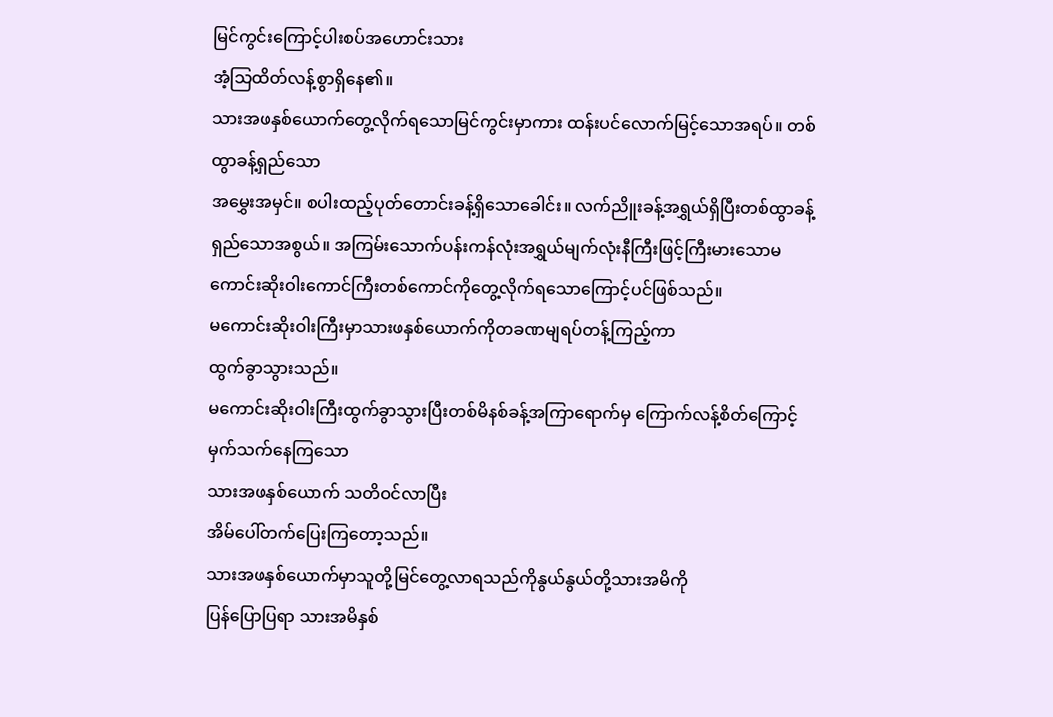မြင်ကွင်းကြောင့်ပါးစပ်အဟောင်းသား
အံ့သြထိတ်လန့်စွာရှိနေ၏။
သားအဖနှစ်ယောက်တွေ့လိုက်ရသောမြင်ကွင်းမှာကား ထန်းပင်လောက်မြင့်သောအရပ်။ တစ်ထွာခန့်ရှည်သော
အမွှေးအမှင်။ စပါးထည့်ပုတ်တောင်းခန့်ရှိသောခေါင်း။ လက်ညိူးခန့်အရွှယ်ရှိပြီးတစ်ထွာခန့်ရှည်သောအစွယ်။ အကြမ်းသောက်ပန်းကန်လုံးအရွှယ်မျက်လုံးနီကြီးဖြင့်ကြီးမားသောမကောင်းဆိုးဝါးကောင်ကြီးတစ်ကောင်ကိုတွေ့လိုက်ရသောကြောင့်ပင်ဖြစ်သည်။
မကောင်းဆိုးဝါးကြီးမှာသားဖနှစ်ယောက်ကိုတခဏမျရပ်တန့်ကြည့်ကာ
ထွက်ခွာသွားသည်။
မကောင်းဆိုးဝါးကြီးထွက်ခွာသွားပြီးတစ်မိနစ်ခန့်အကြာရောက်မှ ကြောက်လန့်စိတ်ကြောင့်မှက်သက်နေကြသော
သားအဖနှစ်ယောက် သတိဝင်လာပြီး
အိမ်ပေါ်တက်ပြေးကြတော့သည်။
သားအဖနှစ်ယောက်မှာသူတို့မြင်တွေ့လာရသည်ကိုနွယ်နွယ်တို့သားအမိကို
ပြန်ပြောပြရာ သားအမိနှစ်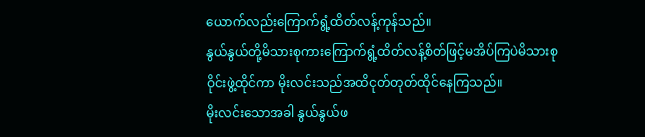ယောက်လည်းကြောက်ရွံ့ထိတ်လန့်ကုန်သည်။
နွယ်နွယ်တို့မိသားစုကားကြောက်ရွံ့ထိတ်လန့်စိတ်ဖြင့်မအိပ်ကြပဲမိသားစု
ဝိုင်းဖွဲ့ထိုင်ကာ မိုးလင်းသည်အထိငုတ်တုတ်ထိုင်နေကြသည်။
မိုးလင်းသောအခါ နွယ်နွယ်ဖ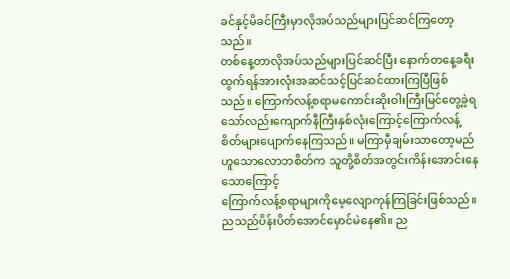ခင်နှင့်မိခင်ကြီးမှာလိုအပ်သည်များပြင်ဆင်ကြတော့သည်။
တစ်နေ့တာလိုအပ်သည်များပြင်ဆင်ပြီး နောက်တနေ့ခရီးထွက်ရန်အားလုံးအဆင်သင့်ပြင်ဆင်ထားကြပြီဖြစ်သည်။ ကြောက်လန့်စရာမကောင်းဆိုးဝါးကြီးမြင်တွေ့ခဲ့ရသော်လည်းကျောက်နီကြီးနှစ်လုံးကြောင့်ကြောက်လန့်စိတ်များပျောက်နေကြသည်။ မကြာမှီချမ်းသာတော့မည်ဟူသောလောဘစိတ်က သူတို့စိတ်အတွင်းကိန်းအောင်းနေသောကြောင့်
ကြောက်လန့်စရာများကိုမေ့လျောကုန်ကြခြင်းဖြစ်သည်။
ညသည်ပိန်းပိတ်အောင်မှောင်မဲနေ၏။ ည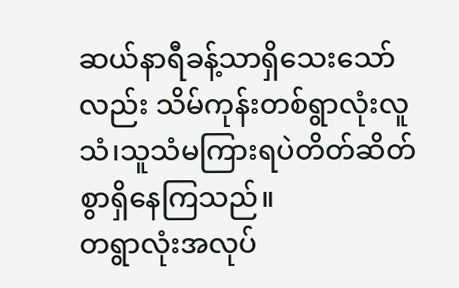ဆယ်နာရီခန့်သာရှိသေးသော်လည်း သိမ်ကုန်းတစ်ရွာလုံးလူသံ၊သူသံမကြားရပဲတိတ်ဆိတ်စွာရှိနေကြသည်။
တရွာလုံးအလုပ်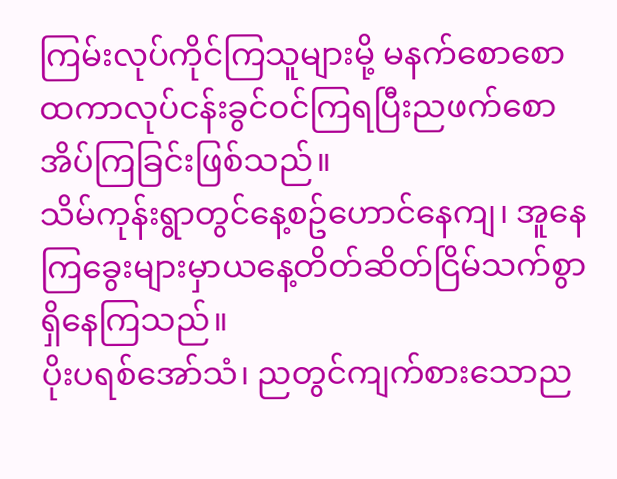ကြမ်းလုပ်ကိုင်ကြသူများမို့ မနက်စောစောထကာလုပ်ငန်းခွင်ဝင်ကြရပြီးညဖက်စောအိပ်ကြခြင်းဖြစ်သည်။
သိမ်ကုန်းရွာတွင်နေ့စဥ်ဟောင်နေကျ၊ အူနေကြခွေးများမှာယနေ့တိတ်ဆိတ်ငြိမ်သက်စွာရှိနေကြသည်။
ပိုးပရစ်အော်သံ၊ ညတွင်ကျက်စားသောည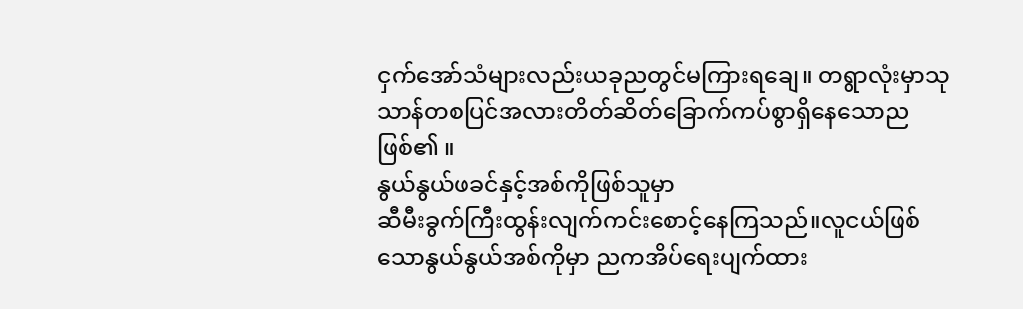ငှက်အော်သံများလည်းယခုညတွင်မကြားရချေ။ တရွာလုံးမှာသုသာန်တစပြင်အလားတိတ်ဆိတ်ခြောက်ကပ်စွာရှိနေသောညဖြစ်၏ ။
နွယ်နွယ်ဖခင်နှင့်အစ်ကိုဖြစ်သူမှာ
ဆီမီးခွက်ကြီးထွန်းလျက်ကင်းစောင့်နေကြသည်။လူငယ်ဖြစ်သောနွယ်နွယ်အစ်ကိုမှာ ညကအိပ်ရေးပျက်ထား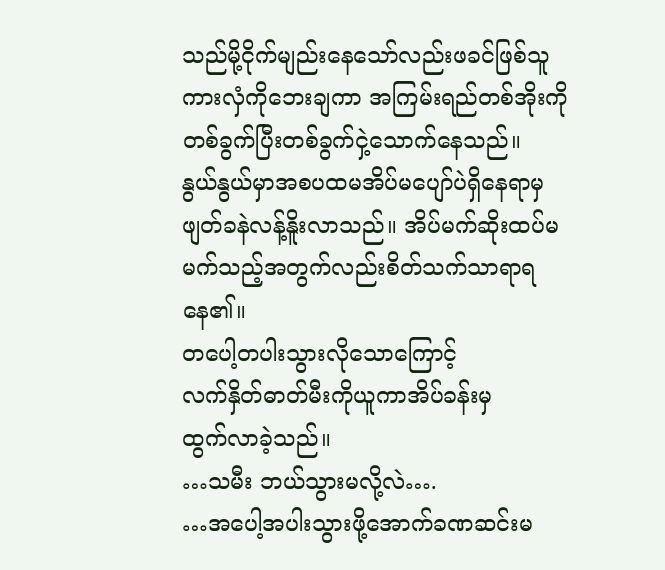သည်မို့ငိုက်မျည်းနေသော်လည်းဖခင်ဖြစ်သူကားလှံကိုဘေးချကာ အကြမ်းရည်တစ်အိုးကိုတစ်ခွက်ပြီးတစ်ခွက်ငှဲ့သောက်နေသည်။
နွယ်နွယ်မှာအစပထမအိပ်မပျော်ပဲရှိနေရာမှဖျတ်ခနဲလန့်နိူးလာသည်။ အိပ်မက်ဆိုးထပ်မမက်သည့်အတွက်လည်းစိတ်သက်သာရာရနေ၏။
တပေါ့တပါးသွားလိုသောကြောင့်
လက်နှိတ်ဓာတ်မီးကိုယူကာအိပ်ခန်းမှ
ထွက်လာခဲ့သည်။
…သမီး ဘယ်သွားမလို့လဲ….
…အပေါ့အပါးသွားဖို့အောက်ခဏဆင်းမ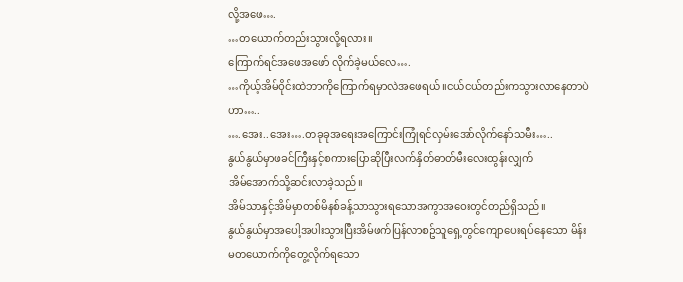လို့အဖေ….
…တယောက်တည်းသွားလို့ရလား။
ကြောက်ရင်အဖေအဖော် လိုက်ခဲ့မယ်လေ….
…ကိုယ့်အိမ်ဝိုင်းထဲဘာကိုကြောက်ရမှာလဲအဖေရယ်။ငယ်ငယ်တည်းကသွားလာနေတာပဲဟာ…..
….အေး..အေး….တခုခုအရေးအကြောင်းကြုံရင်လှမ်းအော်လိုက်နော်သမီး…..
နွယ်နွယ်မှာဖခင်ကြီးနှင့်စကားပြောဆိုပြီးလက်နှိတ်ဓာတ်မီးလေးထွန်းလျှက်
အိမ်အောက်သို့ဆင်းလာခဲ့သည်။
အိမ်သာနှင့်အိမ်မှာတစ်မိနစ်ခန့်သာသွားရသောအကွာအဝေးတွင်တည်ရှိသည်။
နွယ်နွယ်မှာအပေါ့အပါးသွားပြီးအိမ်ဖက်ပြန်လာစဥ်သူရှေ့တွင်ကျောပေးရပ်နေသော မိန်းမတယောက်ကိုတွေ့လိုက်ရသော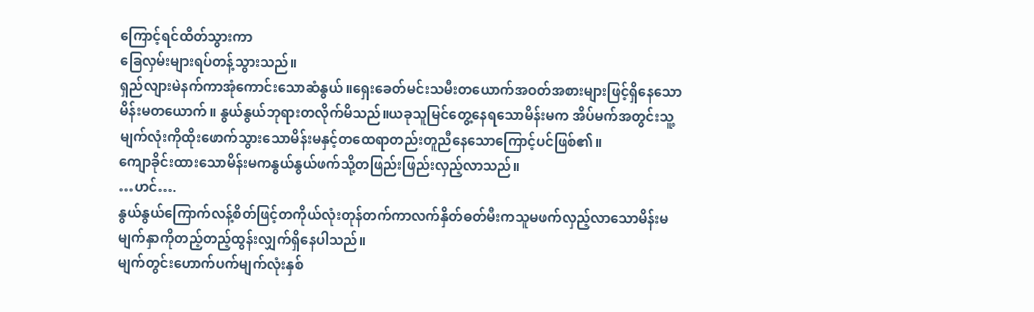ကြောင့်ရင်ထိတ်သွားကာ
ခြေလှမ်းများရပ်တန့်သွားသည်။
ရှည်လျားမဲနက်ကာအုံကောင်းသောဆံနွယ်။ရှေးခေတ်မင်းသမီးတယောက်အဝတ်အစားများဖြင့်ရှိနေသောမိန်းမတယောက်။ နွယ်နွယ်ဘုရားတလိုက်မိသည်။ယခုသူမြင်တွေ့နေရသောမိန်းမက အိပ်မက်အတွင်းသူ့မျက်လုံးကိုထိုးဖောက်သွားသောမိန်းမနှင့်တထေရာတည်းတူညီနေသောကြောင့်ပင်ဖြစ်၏။
ကျောခိုင်းထားသောမိန်းမကနွယ်နွယ်ဖက်သို့တဖြည်းဖြည်းလှည့်လာသည်။
…ဟင်….
နွယ်နွယ်ကြောက်လန့်စိတ်ဖြင့်တကိုယ်လုံးတုန်တက်ကာလက်နှိတ်ဓတ်မီးကသူမဖက်လှည့်လာသောမိန်းမမျက်နှာကိုတည့်တည့်ထွန်းလျှက်ရှိနေပါသည်။
မျက်တွင်းဟောက်ပက်မျက်လုံးနှစ်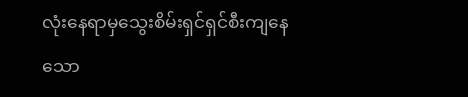လုံးနေရာမှသွေးစိမ်းရှင်ရှင်စီးကျနေသော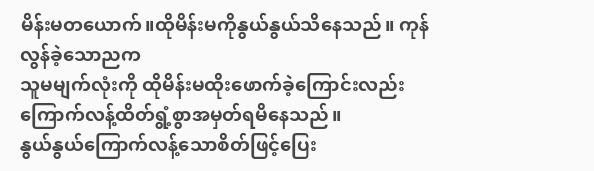မိန်းမတယောက်။ထိုမိန်းမကိုနွယ်နွယ်သိနေသည်။ ကုန်လွန်ခဲ့သောညက
သူမမျက်လုံးကို ထိုမိန်းမထိုးဖောက်ခဲ့ကြောင်းလည်းကြောက်လန့်ထိတ်ရွံ့စွာအမှတ်ရမိနေသည်။
နွယ်နွယ်ကြောက်လန့်သောစိတ်ဖြင့်ပြေး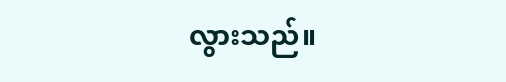လွားသည်။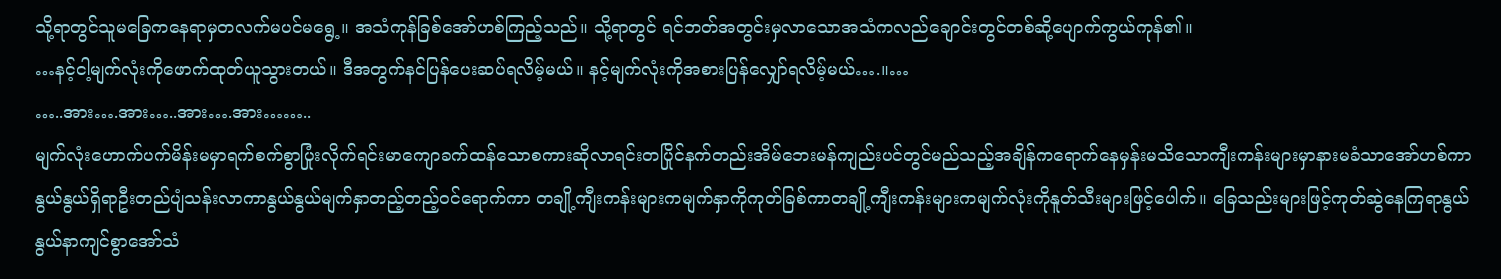သို့ရာတွင်သူမခြေကနေရာမှတလက်မပင်မရွေ့။ အသံကုန်ခြစ်အော်ဟစ်ကြည့်သည်။ သို့ရာတွင် ရင်ဘတ်အတွင်းမှလာသောအသံကလည်ချောင်းတွင်တစ်ဆို့ပျောက်ကွယ်ကုန်၏။
…နင့်ငါ့မျက်လုံးကိုဖောက်ထုတ်ယူသွားတယ်။ ဒီအတွက်နင်ပြန်ပေးဆပ်ရလိမ့်မယ်။ နင့်မျက်လုံးကိုအစားပြန်လျှော်ရလိမ့်မယ်….။…
…..အား….အား…..အား….အား……..
မျက်လုံးဟောက်ပက်မိန်းမမှာရက်စက်စွာပြုံးလိုက်ရင်းမာကျောခက်ထန်သောစကားဆိုလာရင်းတပြိုင်နက်တည်းအိမ်ဘေးမန်ကျည်းပင်တွင်မည်သည့်အချိန်ကရောက်နေမှန်းမသိသောကျီးကန်းများမှာနားမခံသာအော်ဟစ်ကာ နွယ်နွယ်ရှိရာဦးတည်ပျံသန်းလာကာနွယ်နွယ်မျက်နှာတည့်တည့်ဝင်ရောက်ကာ တချို့ကျီးကန်းများကမျက်နှာကိုကုတ်ခြစ်ကာတချို့ကျီးကန်းများကမျက်လုံးကိုနူတ်သီးများဖြင့်ပေါက်။ ခြေသည်းများဖြင့်ကုတ်ဆွဲနေကြရာနွယ်နွယ်နာကျင်စွာအော်သံ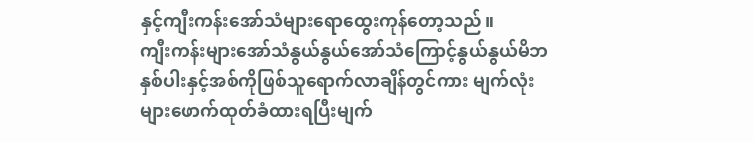နှင့်ကျီးကန်းအော်သံများရောထွေးကုန်တော့သည်။
ကျီးကန်းများအော်သံနွယ်နွယ်အော်သံကြောင့်နွယ်နွယ်မိဘနှစ်ပါးနှင့်အစ်ကိုဖြစ်သူရောက်လာချိန်တွင်ကား မျက်လုံးများဖောက်ထုတ်ခံထားရပြီးမျက်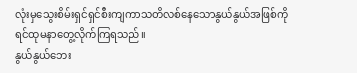လုံးမှသွေးစိမ်းရှင်ရှင်စီးကျကာသတိလစ်နေသောနွယ်နွယ်အဖြစ်ကို
ရင်ထုမနာတွေ့လိုက်ကြရသည်။
နွယ်နွယ်ဘေး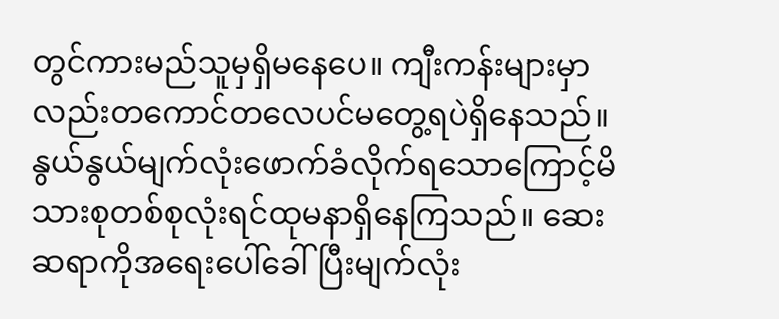တွင်ကားမည်သူမှရှိမနေပေ။ ကျီးကန်းများမှာလည်းတကောင်တလေပင်မတွေ့ရပဲရှိနေသည်။
နွယ်နွယ်မျက်လုံးဖောက်ခံလိုက်ရသောကြောင့်မိသားစုတစ်စုလုံးရင်ထုမနာရှိနေကြသည်။ ဆေးဆရာကိုအရေးပေါ်ခေါ်ပြီးမျက်လုံး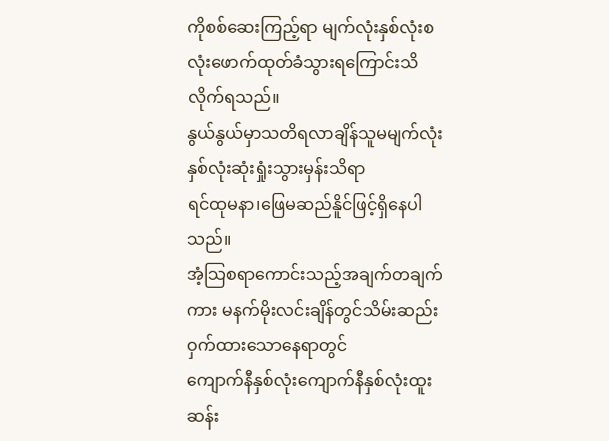ကိုစစ်ဆေးကြည့်ရာ မျက်လုံးနှစ်လုံးစလုံးဖောက်ထုတ်ခံသွားရကြောင်းသိလိုက်ရသည်။
နွယ်နွယ်မှာသတိရလာချိန်သူမမျက်လုံးနှစ်လုံးဆုံးရှုံးသွားမှန်းသိရာ
ရင်ထုမနာ၊ဖြေမဆည်နိူင်ဖြင့်ရှိနေပါသည်။
အံ့သြစရာကောင်းသည့်အချက်တချက်ကား မနက်မိုးလင်းချိန်တွင်သိမ်းဆည်းဝှက်ထားသောနေရာတွင်
ကျောက်နီနှစ်လုံးကျောက်နီနှစ်လုံးထူးဆန်း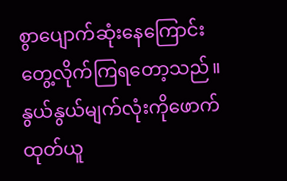စွာပျောက်ဆုံးနေကြောင်းတွေ့လိုက်ကြရတော့သည်။
နွယ်နွယ်မျက်လုံးကိုဖောက်ထုတ်ယူ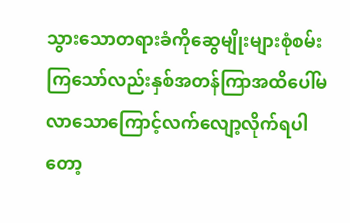သွားသောတရားခံကိုဆွေမျိုးများစုံစမ်းကြသော်လည်းနှစ်အတန်ကြာအထိပေါ်မလာသောကြောင့်လက်လျော့လိုက်ရပါတော့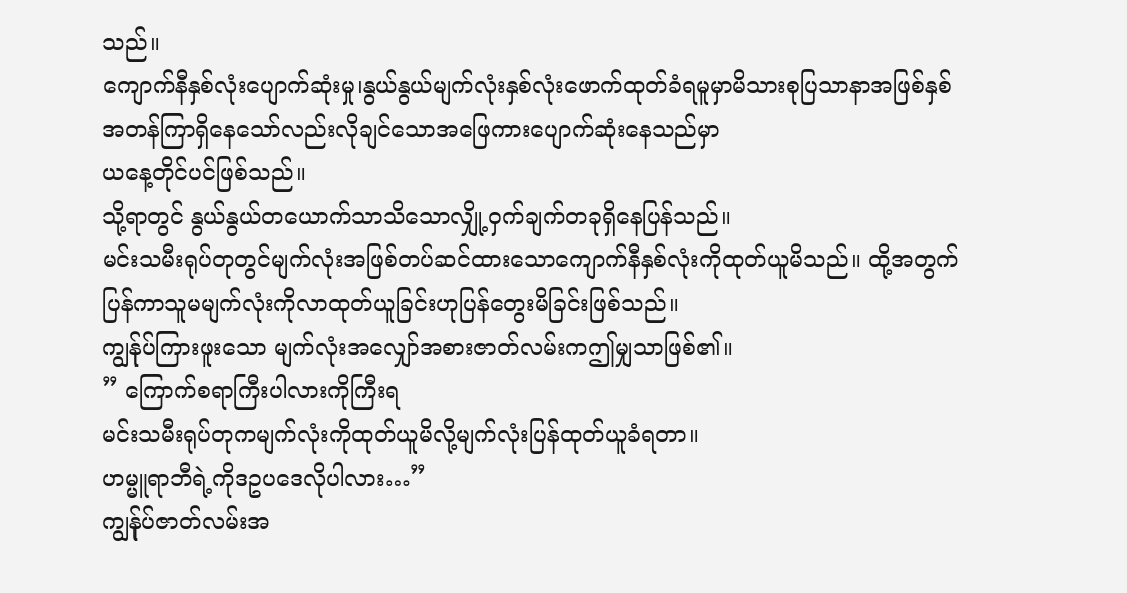သည်။
ကျောက်နီနှစ်လုံးပျောက်ဆုံးမှု၊နွယ်နွယ်မျက်လုံးနှစ်လုံးဖောက်ထုတ်ခံရမူမှာမိသားစုပြသာနာအဖြစ်နှစ်အတန်ကြာရှိနေသော်လည်းလိုချင်သောအဖြေကားပျောက်ဆုံးနေသည်မှာ
ယနေ့တိုင်ပင်ဖြစ်သည်။
သို့ရာတွင် နွယ်နွယ်တယောက်သာသိသောလျှို့ဝှက်ချက်တခုရှိနေပြန်သည်။
မင်းသမီးရုပ်တုတွင်မျက်လုံးအဖြစ်တပ်ဆင်ထားသောကျောက်နီနှစ်လုံးကိုထုတ်ယူမိသည်။ ထို့အတွက် ပြန်ကာသူမမျက်လုံးကိုလာထုတ်ယူခြင်းဟုပြန်တွေးမိခြင်းဖြစ်သည်။
ကျွန်ုပ်ကြားဖူးသော မျက်လုံးအလျှော်အစားဇာတ်လမ်းကဤမျှသာဖြစ်၏။
” ကြောက်စရာကြီးပါလားကိုကြီးရ
မင်းသမီးရုပ်တုကမျက်လုံးကိုထုတ်ယူမိလို့မျက်လုံးပြန်ထုတ်ယူခံရတာ။
ဟမ္မူရာဘီရဲ့ကိုဒဥပဒေလိုပါလား…”
ကျွန်ုပ်ဇာတ်လမ်းအ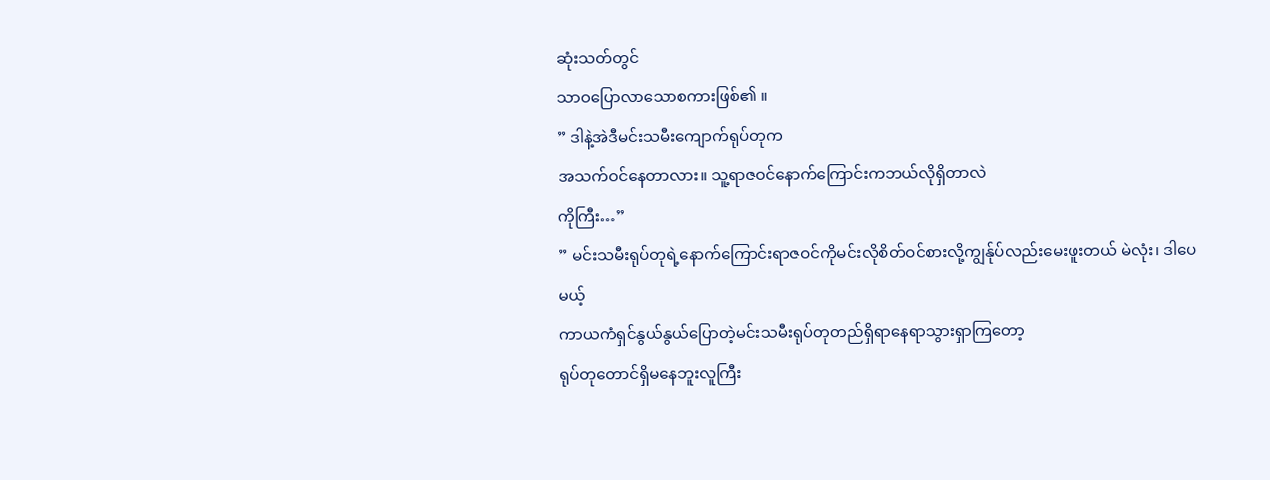ဆုံးသတ်တွင်
သာဝပြောလာသောစကားဖြစ်၏ ။
” ဒါနဲ့အဲဒီမင်းသမီးကျောက်ရုပ်တုက
အသက်ဝင်နေတာလား။ သူ့ရာဇဝင်နောက်ကြောင်းကဘယ်လိုရှိတာလဲ
ကိုကြီး…”
” မင်းသမီးရုပ်တုရဲ့နောက်ကြောင်းရာဇဝင်ကိုမင်းလိုစိတ်ဝင်စားလို့ကျွန်ုပ်လည်းမေးဖူးတယ် မဲလုံး၊ ဒါပေမယ့်
ကာယကံရှင်နွယ်နွယ်ပြောတဲ့မင်းသမီးရုပ်တုတည်ရှိရာနေရာသွားရှာကြတော့
ရုပ်တုတောင်ရှိမနေဘူးလူကြီး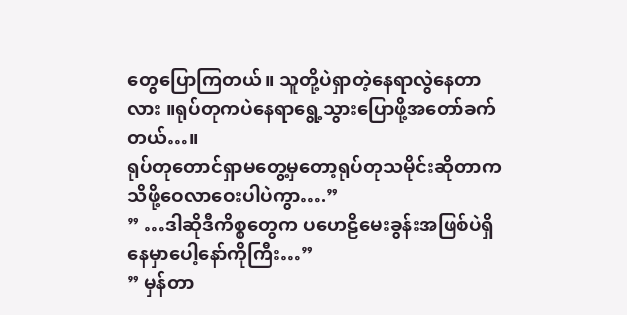တွေပြောကြတယ်။ သူတို့ပဲရှာတဲ့နေရာလွဲနေတာလား ။ရုပ်တုကပဲနေရာရွေ့သွားပြောဖို့အတော်ခက်တယ်…။
ရုပ်တုတောင်ရှာမတွေ့မှတော့ရုပ်တုသမိုင်းဆိုတာက သိဖို့ဝေလာဝေးပါပဲကွာ….”
” …ဒါဆိုဒီကိစ္စတွေက ပဟေဠိမေးခွန်းအဖြစ်ပဲရှိနေမှာပေါ့နော်ကိုကြီး…”
” မှန်တာ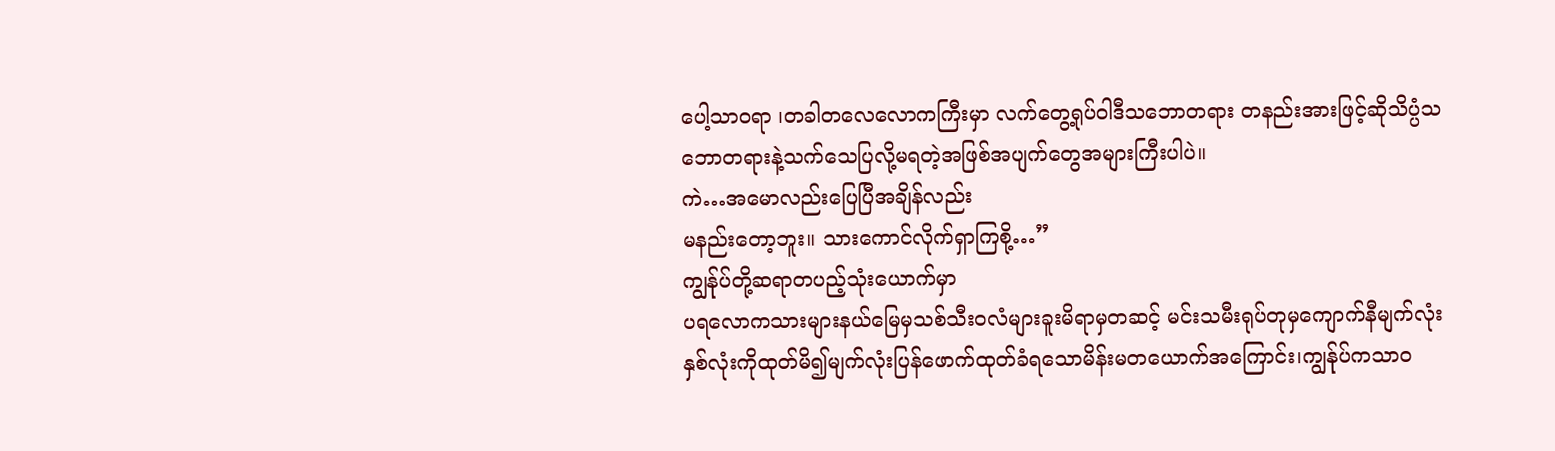ပေါ့သာဝရာ ၊တခါတလေလောကကြီးမှာ လက်တွေ့ရုပ်ဝါဒီသဘောတရား တနည်းအားဖြင့်ဆိုသိပ္ပံသဘောတရားနဲ့သက်သေပြလို့မရတဲ့အဖြစ်အပျက်တွေအများကြီးပါပဲ။
ကဲ…အမောလည်းပြေပြီအချိန်လည်း
မနည်းတော့ဘူး။ သားကောင်လိုက်ရှာကြစို့…”
ကျွန်ုပ်တို့ဆရာတပည့်သုံးယောက်မှာ
ပရလောကသားများနယ်မြေမှသစ်သီးဝလံများခူးမိရာမှတဆင့် မင်းသမီးရုပ်တုမှကျောက်နီမျက်လုံးနှစ်လုံးကိုထုတ်မိ၍မျက်လုံးပြန်ဖောက်ထုတ်ခံရသောမိန်းမတယောက်အကြောင်း၊ကျွန်ုပ်ကသာဝ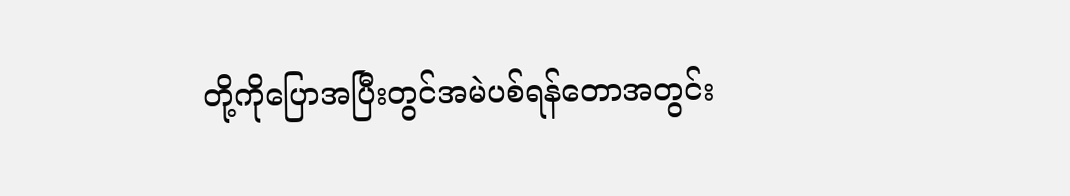တို့ကိုပြောအပြီးတွင်အမဲပစ်ရန်တောအတွင်း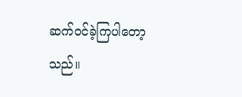ဆက်ဝင်ခဲ့ကြပါတော့သည်။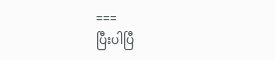===
ပြီးပါပြီ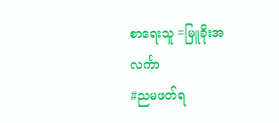စာရေးသူ =မြူခိုးအလင်္ကာ
#ညမဖတ်ရ